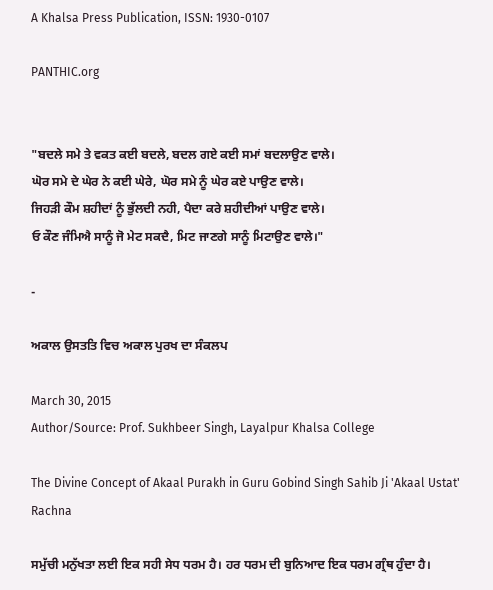A Khalsa Press Publication, ISSN: 1930-0107

PANTHIC.org


"ਬਦਲੇ ਸਮੇ ਤੇ ਵਕਤ ਕਈ ਬਦਲੇ, ਬਦਲ ਗਏ ਕਈ ਸਮਾਂ ਬਦਲਾਉਣ ਵਾਲੇ।
ਘੋਰ ਸਮੇ ਦੇ ਘੇਰ ਨੇ ਕਈ ਘੇਰੇ, ਘੋਰ ਸਮੇ ਨੂੰ ਘੇਰ ਕਏ ਪਾਉਣ ਵਾਲੇ।
ਜਿਹੜੀ ਕੌਮ ਸ਼ਹੀਦਾਂ ਨੂੰ ਭੁੱਲਦੀ ਨਹੀ, ਪੈਦਾ ਕਰੇ ਸ਼ਹੀਦੀਆਂ ਪਾਉਣ ਵਾਲੇ।
ਓ ਕੌਣ ਜੰਮਿਐ ਸਾਨੂੰ ਜੋ ਮੇਟ ਸਕਦੈ, ਮਿਟ ਜਾਣਗੇ ਸਾਨੂੰ ਮਿਟਾਉਣ ਵਾਲੇ।"

-

ਅਕਾਲ ਉਸਤਤਿ ਵਿਚ ਅਕਾਲ ਪੁਰਖ ਦਾ ਸੰਕਲਪ

March 30, 2015
Author/Source: Prof. Sukhbeer Singh, Layalpur Khalsa College

The Divine Concept of Akaal Purakh in Guru Gobind Singh Sahib Ji 'Akaal Ustat' Rachna

ਸਮੁੱਚੀ ਮਨੁੱਖਤਾ ਲਈ ਇਕ ਸਹੀ ਸੇਧ ਧਰਮ ਹੈ। ਹਰ ਧਰਮ ਦੀ ਬੁਨਿਆਦ ਇਕ ਧਰਮ ਗ੍ਰੰਥ ਹੁੰਦਾ ਹੈ।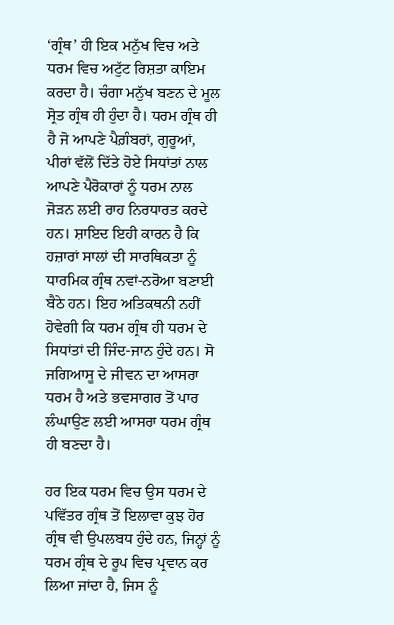‘ਗ੍ਰੰਥ’ ਹੀ ਇਕ ਮਨੁੱਖ ਵਿਚ ਅਤੇ ਧਰਮ ਵਿਚ ਅਟੁੱਟ ਰਿਸ਼ਤਾ ਕਾਇਮ ਕਰਦਾ ਹੈ। ਚੰਗਾ ਮਨੁੱਖ ਬਣਨ ਦੇ ਮੂਲ ਸ੍ਰੋਤ ਗ੍ਰੰਥ ਹੀ ਹੁੰਦਾ ਹੈ। ਧਰਮ ਗ੍ਰੰਥ ਹੀ ਹੈ ਜੋ ਆਪਣੇ ਪੈਗ਼ੰਬਰਾਂ, ਗੁਰੂਆਂ, ਪੀਰਾਂ ਵੱਲੋਂ ਦਿੱਤੇ ਹੋਏ ਸਿਧਾਂਤਾਂ ਨਾਲ ਆਪਣੇ ਪੈਰੋਕਾਰਾਂ ਨੂੰ ਧਰਮ ਨਾਲ ਜੋੜਨ ਲਈ ਰਾਹ ਨਿਰਧਾਰਤ ਕਰਦੇ ਹਨ। ਸ਼ਾਇਦ ਇਹੀ ਕਾਰਨ ਹੈ ਕਿ ਹਜ਼ਾਰਾਂ ਸਾਲਾਂ ਦੀ ਸਾਰਥਿਕਤਾ ਨੂੰ ਧਾਰਮਿਕ ਗ੍ਰੰਥ ਨਵਾਂ-ਨਰੋਆ ਬਣਾਈ ਬੈਠੇ ਹਨ। ਇਹ ਅਤਿਕਥਨੀ ਨਹੀਂ ਹੋਵੇਗੀ ਕਿ ਧਰਮ ਗ੍ਰੰਥ ਹੀ ਧਰਮ ਦੇ ਸਿਧਾਂਤਾਂ ਦੀ ਜਿੰਦ-ਜਾਨ ਹੁੰਦੇ ਹਨ। ਸੋ ਜਗਿਆਸੂ ਦੇ ਜੀਵਨ ਦਾ ਆਸਰਾ ਧਰਮ ਹੈ ਅਤੇ ਭਵਸਾਗਰ ਤੋਂ ਪਾਰ ਲੰਘਾਉਣ ਲਈ ਆਸਰਾ ਧਰਮ ਗ੍ਰੰਥ ਹੀ ਬਣਦਾ ਹੈ।

ਹਰ ਇਕ ਧਰਮ ਵਿਚ ਉਸ ਧਰਮ ਦੇ ਪਵਿੱਤਰ ਗ੍ਰੰਥ ਤੋਂ ਇਲਾਵਾ ਕੁਝ ਹੋਰ ਗ੍ਰੰਥ ਵੀ ਉਪਲਬਧ ਹੁੰਦੇ ਹਨ, ਜਿਨ੍ਹਾਂ ਨੂੰ ਧਰਮ ਗ੍ਰੰਥ ਦੇ ਰੂਪ ਵਿਚ ਪ੍ਰਵਾਨ ਕਰ ਲਿਆ ਜਾਂਦਾ ਹੈ, ਜਿਸ ਨੂੰ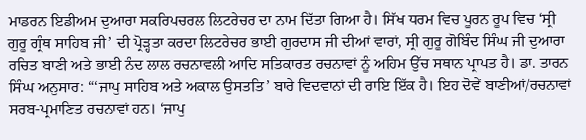ਮਾਡਰਨ ਇਡੀਅਮ ਦੁਆਰਾ ਸਕਰਿਪਚਰਲ ਲਿਟਰੇਚਰ ਦਾ ਨਾਮ ਦਿੱਤਾ ਗਿਆ ਹੈ। ਸਿੱਖ ਧਰਮ ਵਿਚ ਪੂਰਨ ਰੂਪ ਵਿਚ ‘ਸ੍ਰੀ ਗੁਰੂ ਗ੍ਰੰਥ ਸਾਹਿਬ ਜੀ’ ਦੀ ਪ੍ਰੋੜ੍ਹਤਾ ਕਰਦਾ ਲਿਟਰੇਚਰ ਭਾਈ ਗੁਰਦਾਸ ਜੀ ਦੀਆਂ ਵਾਰਾਂ, ਸ੍ਰੀ ਗੁਰੂ ਗੋਬਿੰਦ ਸਿੰਘ ਜੀ ਦੁਆਰਾ ਰਚਿਤ ਬਾਣੀ ਅਤੇ ਭਾਈ ਨੰਦ ਲਾਲ ਰਚਨਾਵਲੀ ਆਦਿ ਸਤਿਕਾਰਤ ਰਚਨਾਵਾਂ ਨੂੰ ਅਹਿਮ ਉੱਚ ਸਥਾਨ ਪ੍ਰਾਪਤ ਹੈ। ਡਾ. ਤਾਰਨ ਸਿੰਘ ਅਨੁਸਾਰ: “‘ਜਾਪੁ ਸਾਹਿਬ ਅਤੇ ਅਕਾਲ ਉਸਤਤਿ’ ਬਾਰੇ ਵਿਦਵਾਨਾਂ ਦੀ ਰਾਇ ਇੱਕ ਹੈ। ਇਹ ਦੋਵੇਂ ਬਾਣੀਆਂ/ਰਚਨਾਵਾਂ ਸਰਬ-ਪ੍ਰਮਾਣਿਤ ਰਚਨਾਵਾਂ ਹਨ। ‘ਜਾਪੁ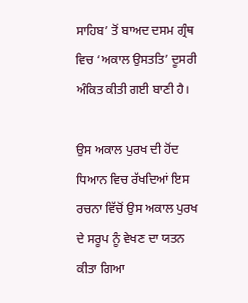ਸਾਹਿਬ’ ਤੋਂ ਬਾਅਦ ਦਸਮ ਗ੍ਰੰਥ ਵਿਚ ‘ਅਕਾਲ ਉਸਤਤਿ’ ਦੂਸਰੀ ਅੰਕਿਤ ਕੀਤੀ ਗਈ ਬਾਣੀ ਹੈ।

ਉਸ ਅਕਾਲ ਪੁਰਖ ਦੀ ਹੋਂਦ ਧਿਆਨ ਵਿਚ ਰੱਖਦਿਆਂ ਇਸ ਰਚਨਾ ਵਿੱਚੋਂ ਉਸ ਅਕਾਲ ਪੁਰਖ ਦੇ ਸਰੂਪ ਨੂੰ ਵੇਖਣ ਦਾ ਯਤਨ ਕੀਤਾ ਗਿਆ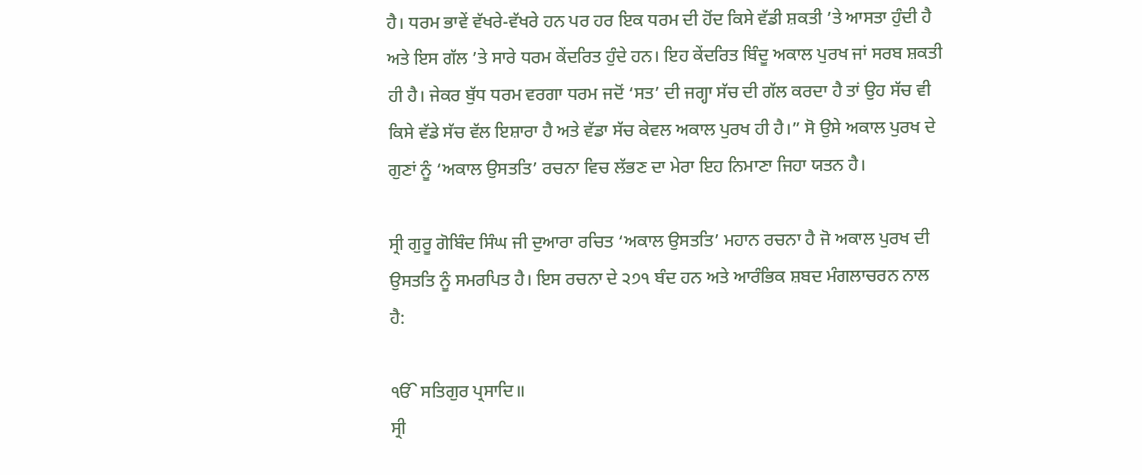ਹੈ। ਧਰਮ ਭਾਵੇਂ ਵੱਖਰੇ-ਵੱਖਰੇ ਹਨ ਪਰ ਹਰ ਇਕ ਧਰਮ ਦੀ ਹੋਂਦ ਕਿਸੇ ਵੱਡੀ ਸ਼ਕਤੀ ’ਤੇ ਆਸਤਾ ਹੁੰਦੀ ਹੈ ਅਤੇ ਇਸ ਗੱਲ ’ਤੇ ਸਾਰੇ ਧਰਮ ਕੇਂਦਰਿਤ ਹੁੰਦੇ ਹਨ। ਇਹ ਕੇਂਦਰਿਤ ਬਿੰਦੂ ਅਕਾਲ ਪੁਰਖ ਜਾਂ ਸਰਬ ਸ਼ਕਤੀ ਹੀ ਹੈ। ਜੇਕਰ ਬੁੱਧ ਧਰਮ ਵਰਗਾ ਧਰਮ ਜਦੋਂ ‘ਸਤ’ ਦੀ ਜਗ੍ਹਾ ਸੱਚ ਦੀ ਗੱਲ ਕਰਦਾ ਹੈ ਤਾਂ ਉਹ ਸੱਚ ਵੀ ਕਿਸੇ ਵੱਡੇ ਸੱਚ ਵੱਲ ਇਸ਼ਾਰਾ ਹੈ ਅਤੇ ਵੱਡਾ ਸੱਚ ਕੇਵਲ ਅਕਾਲ ਪੁਰਖ ਹੀ ਹੈ।” ਸੋ ਉਸੇ ਅਕਾਲ ਪੁਰਖ ਦੇ ਗੁਣਾਂ ਨੂੰ ‘ਅਕਾਲ ਉਸਤਤਿ’ ਰਚਨਾ ਵਿਚ ਲੱਭਣ ਦਾ ਮੇਰਾ ਇਹ ਨਿਮਾਣਾ ਜਿਹਾ ਯਤਨ ਹੈ।

ਸ੍ਰੀ ਗੁਰੂ ਗੋਬਿੰਦ ਸਿੰਘ ਜੀ ਦੁਆਰਾ ਰਚਿਤ ‘ਅਕਾਲ ਉਸਤਤਿ’ ਮਹਾਨ ਰਚਨਾ ਹੈ ਜੋ ਅਕਾਲ ਪੁਰਖ ਦੀ ਉਸਤਤਿ ਨੂੰ ਸਮਰਪਿਤ ਹੈ। ਇਸ ਰਚਨਾ ਦੇ ੨੭੧ ਬੰਦ ਹਨ ਅਤੇ ਆਰੰਭਿਕ ਸ਼ਬਦ ਮੰਗਲਾਚਰਨ ਨਾਲ ਹੈ:

ੴ ਸਤਿਗੁਰ ਪ੍ਰਸਾਦਿ॥
ਸ੍ਰੀ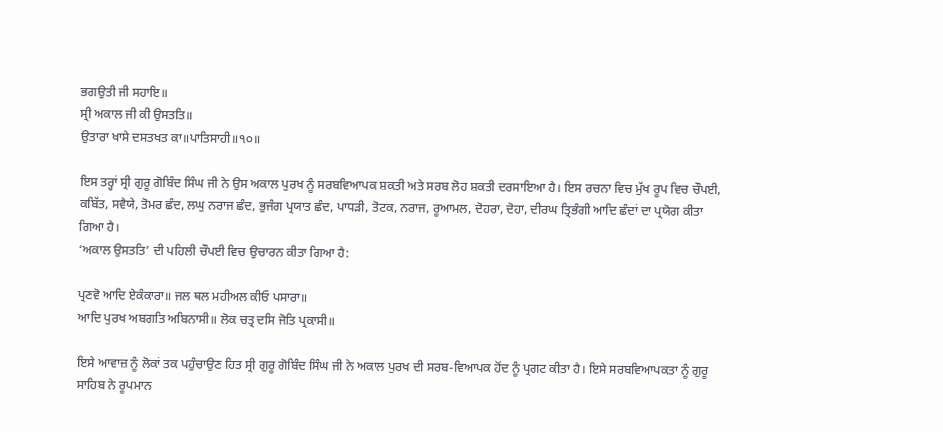ਭਗਉਤੀ ਜੀ ਸਹਾਇ॥
ਸ੍ਰੀ ਅਕਾਲ ਜੀ ਕੀ ਉਸਤਤਿ॥
ਉਤਾਰਾ ਖਾਸੇ ਦਸਤਖਤ ਕਾ॥ਪਾਤਿਸਾਹੀ॥੧੦॥

ਇਸ ਤਰ੍ਹਾਂ ਸ੍ਰੀ ਗੁਰੂ ਗੋਬਿੰਦ ਸਿੰਘ ਜੀ ਨੇ ਉਸ ਅਕਾਲ ਪੁਰਖ ਨੂੰ ਸਰਬਵਿਆਪਕ ਸ਼ਕਤੀ ਅਤੇ ਸਰਬ ਲੋਹ ਸ਼ਕਤੀ ਦਰਸਾਇਆ ਹੈ। ਇਸ ਰਚਨਾ ਵਿਚ ਮੁੱਖ ਰੂਪ ਵਿਚ ਚੌਪਈ, ਕਬਿੱਤ, ਸਵੈਯੇ, ਤੋਮਰ ਛੰਦ, ਲਘੁ ਨਰਾਜ ਛੰਦ, ਭੁਜੰਗ ਪ੍ਰਯਾਤ ਛੰਦ, ਪਾਧੜੀ, ਤੋਟਕ, ਨਰਾਜ, ਰੂਆਮਲ, ਦੋਹਰਾ, ਦੋਹਾ, ਦੀਰਘ ਤ੍ਰਿਭੰਗੀ ਆਦਿ ਛੰਦਾਂ ਦਾ ਪ੍ਰਯੋਗ ਕੀਤਾ ਗਿਆ ਹੈ।
‘ਅਕਾਲ ਉਸਤਤਿ’ ਦੀ ਪਹਿਲੀ ਚੌਪਈ ਵਿਚ ਉਚਾਰਨ ਕੀਤਾ ਗਿਆ ਹੈ:

ਪ੍ਰਣਵੋ ਆਦਿ ਏਕੰਕਾਰਾ॥ ਜਲ ਥਲ ਮਹੀਅਲ ਕੀਓ ਪਸਾਰਾ॥
ਆਦਿ ਪੁਰਖ ਅਬਗਤਿ ਅਬਿਨਾਸੀ॥ ਲੋਕ ਚਤ੍ਰ ਦਸਿ ਜੋਤਿ ਪ੍ਰਕਾਸੀ॥

ਇਸੇ ਆਵਾਜ਼ ਨੂੰ ਲੋਕਾਂ ਤਕ ਪਹੁੰਚਾਉਣ ਹਿਤ ਸ੍ਰੀ ਗੁਰੂ ਗੋਬਿੰਦ ਸਿੰਘ ਜੀ ਨੇ ਅਕਾਲ ਪੁਰਖ ਦੀ ਸਰਬ-ਵਿਆਪਕ ਹੋਂਦ ਨੂੰ ਪ੍ਰਗਟ ਕੀਤਾ ਹੈ। ਇਸੇ ਸਰਬਵਿਆਪਕਤਾ ਨੂੰ ਗੁਰੂ ਸਾਹਿਬ ਨੇ ਰੂਪਮਾਨ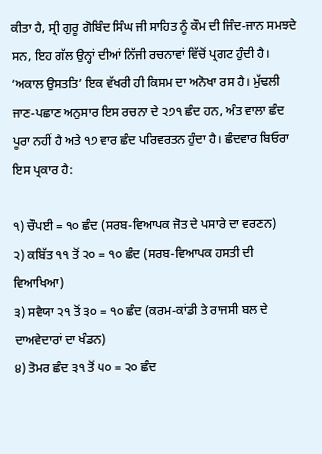ਕੀਤਾ ਹੈ, ਸ੍ਰੀ ਗੁਰੂ ਗੋਬਿੰਦ ਸਿੰਘ ਜੀ ਸਾਹਿਤ ਨੂੰ ਕੌਮ ਦੀ ਜਿੰਦ-ਜਾਨ ਸਮਝਦੇ ਸਨ, ਇਹ ਗੱਲ ਉਨ੍ਹਾਂ ਦੀਆਂ ਨਿੱਜੀ ਰਚਨਾਵਾਂ ਵਿੱਚੋਂ ਪ੍ਰਗਟ ਹੁੰਦੀ ਹੈ। ‘ਅਕਾਲ ਉਸਤਤਿ’ ਇਕ ਵੱਖਰੀ ਹੀ ਕਿਸਮ ਦਾ ਅਨੋਖਾ ਰਸ ਹੈ। ਮੁੱਢਲੀ ਜਾਣ-ਪਛਾਣ ਅਨੁਸਾਰ ਇਸ ਰਚਨਾ ਦੇ ੨੭੧ ਛੰਦ ਹਨ, ਅੰਤ ਵਾਲਾ ਛੰਦ ਪੂਰਾ ਨਹੀਂ ਹੈ ਅਤੇ ੧੭ ਵਾਰ ਛੰਦ ਪਰਿਵਰਤਨ ਹੁੰਦਾ ਹੈ। ਛੰਦਵਾਰ ਬਿਓਰਾ ਇਸ ਪ੍ਰਕਾਰ ਹੈ:

੧) ਚੌਪਈ = ੧੦ ਛੰਦ (ਸਰਬ-ਵਿਆਪਕ ਜੋਤ ਦੇ ਪਸਾਰੇ ਦਾ ਵਰਣਨ)
੨) ਕਬਿੱਤ ੧੧ ਤੋਂ ੨੦ = ੧੦ ਛੰਦ (ਸਰਬ-ਵਿਆਪਕ ਹਸਤੀ ਦੀ ਵਿਆਖਿਆ)
੩) ਸਵੈਯਾ ੨੧ ਤੋਂ ੩੦ = ੧੦ ਛੰਦ (ਕਰਮ-ਕਾਂਡੀ ਤੇ ਰਾਜਸੀ ਬਲ ਦੇ ਦਾਅਵੇਦਾਰਾਂ ਦਾ ਖੰਡਨ)
੪) ਤੋਮਰ ਛੰਦ ੩੧ ਤੋਂ ੫੦ = ੨੦ ਛੰਦ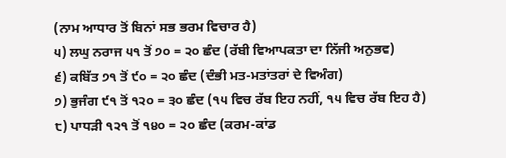(ਨਾਮ ਆਧਾਰ ਤੋਂ ਬਿਨਾਂ ਸਭ ਭਰਮ ਵਿਚਾਰ ਹੈ)
੫) ਲਘੁ ਨਰਾਜ ੫੧ ਤੋਂ ੭੦ = ੨੦ ਛੰਦ (ਰੱਬੀ ਵਿਆਪਕਤਾ ਦਾ ਨਿੱਜੀ ਅਨੁਭਵ)
੬) ਕਬਿੱਤ ੭੧ ਤੋਂ ੯੦ = ੨੦ ਛੰਦ (ਦੰਭੀ ਮਤ-ਮਤਾਂਤਰਾਂ ਦੇ ਵਿਅੰਗ)
੭) ਭੁਜੰਗ ੯੧ ਤੋਂ ੧੨੦ = ੩੦ ਛੰਦ (੧੫ ਵਿਚ ਰੱਬ ਇਹ ਨਹੀਂ, ੧੫ ਵਿਚ ਰੱਬ ਇਹ ਹੈ)
੮) ਪਾਧੜੀ ੧੨੧ ਤੋਂ ੧੪੦ = ੨੦ ਛੰਦ (ਕਰਮ-ਕਾਂਡ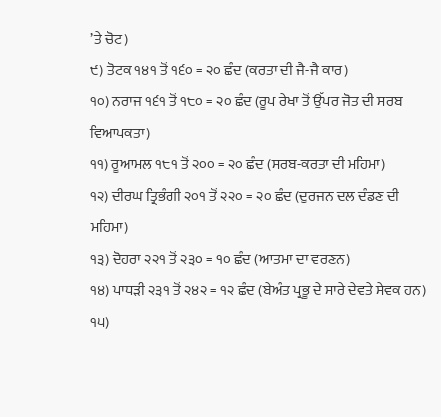’ਤੇ ਚੋਟ)
੯) ਤੋਟਕ ੧੪੧ ਤੋਂ ੧੬੦ = ੨੦ ਛੰਦ (ਕਰਤਾ ਦੀ ਜੈ-ਜੈ ਕਾਰ)
੧੦) ਨਰਾਜ ੧੬੧ ਤੋਂ ੧੮੦ = ੨੦ ਛੰਦ (ਰੂਪ ਰੇਖਾ ਤੋਂ ਉੱਪਰ ਜੋਤ ਦੀ ਸਰਬ ਵਿਆਪਕਤਾ)
੧੧) ਰੂਆਮਲ ੧੮੧ ਤੋਂ ੨੦੦ = ੨੦ ਛੰਦ (ਸਰਬ-ਕਰਤਾ ਦੀ ਮਹਿਮਾ)
੧੨) ਦੀਰਘ ਤ੍ਰਿਭੰਗੀ ੨੦੧ ਤੋਂ ੨੨੦ = ੨੦ ਛੰਦ (ਦੁਰਜਨ ਦਲ ਦੰਡਣ ਦੀ ਮਹਿਮਾ)
੧੩) ਦੋਹਰਾ ੨੨੧ ਤੋਂ ੨੩੦ = ੧੦ ਛੰਦ (ਆਤਮਾ ਦਾ ਵਰਣਨ)
੧੪) ਪਾਧੜੀ ੨੩੧ ਤੋਂ ੨੪੨ = ੧੨ ਛੰਦ (ਬੇਅੰਤ ਪ੍ਰਭੂ ਦੇ ਸਾਰੇ ਦੇਵਤੇ ਸੇਵਕ ਹਨ)
੧੫)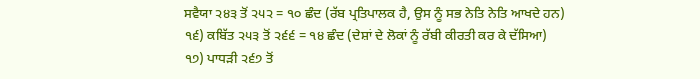ਸਵੈਯਾ ੨੪੩ ਤੋਂ ੨੫੨ = ੧੦ ਛੰਦ (ਰੱਬ ਪ੍ਰਤਿਪਾਲਕ ਹੈ, ਉਸ ਨੂੰ ਸਭ ਨੇਤਿ ਨੇਤਿ ਆਖਦੇ ਹਨ)
੧੬) ਕਬਿੱਤ ੨੫੩ ਤੋਂ ੨੬੬ = ੧੪ ਛੰਦ (ਦੇਸ਼ਾਂ ਦੇ ਲੋਕਾਂ ਨੂੰ ਰੱਬੀ ਕੀਰਤੀ ਕਰ ਕੇ ਦੱਸਿਆ)
੧੭) ਪਾਧੜੀ ੨੬੭ ਤੋਂ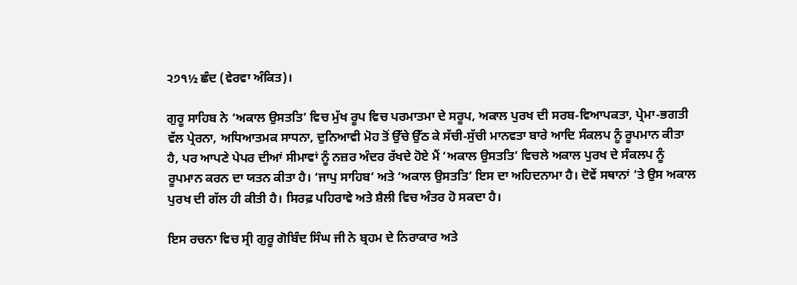੨੭੧½ ਛੰਦ (ਵੇਰਵਾ ਅੰਕਿਤ)।

ਗੁਰੂ ਸਾਹਿਬ ਨੇ ‘ਅਕਾਲ ਉਸਤਤਿ’ ਵਿਚ ਮੁੱਖ ਰੂਪ ਵਿਚ ਪਰਮਾਤਮਾ ਦੇ ਸਰੂਪ, ਅਕਾਲ ਪੁਰਖ ਦੀ ਸਰਬ-ਵਿਆਪਕਤਾ, ਪ੍ਰੇਮਾ-ਭਗਤੀ ਵੱਲ ਪ੍ਰੇਰਨਾ, ਅਧਿਆਤਮਕ ਸਾਧਨਾ, ਦੁਨਿਆਵੀ ਮੋਹ ਤੋਂ ਉੱਚੇ ਉੱਠ ਕੇ ਸੱਚੀ-ਸੁੱਚੀ ਮਾਨਵਤਾ ਬਾਰੇ ਆਦਿ ਸੰਕਲਪ ਨੂੰ ਰੂਪਮਾਨ ਕੀਤਾ ਹੈ, ਪਰ ਆਪਣੇ ਪੇਪਰ ਦੀਆਂ ਸੀਮਾਵਾਂ ਨੂੰ ਨਜ਼ਰ ਅੰਦਰ ਰੱਖਦੇ ਹੋਏ ਮੈਂ ‘ਅਕਾਲ ਉਸਤਤਿ’ ਵਿਚਲੇ ਅਕਾਲ ਪੁਰਖ ਦੇ ਸੰਕਲਪ ਨੂੰ ਰੂਪਮਾਨ ਕਰਨ ਦਾ ਯਤਨ ਕੀਤਾ ਹੈ। ‘ਜਾਪੁ ਸਾਹਿਬ’ ਅਤੇ ‘ਅਕਾਲ ਉਸਤਤਿ’ ਇਸ ਦਾ ਅਹਿਦਨਾਮਾ ਹੈ। ਦੋਵੇਂ ਸਥਾਨਾਂ ’ਤੇ ਉਸ ਅਕਾਲ ਪੁਰਖ ਦੀ ਗੱਲ ਹੀ ਕੀਤੀ ਹੈ। ਸਿਰਫ਼ ਪਹਿਰਾਵੇ ਅਤੇ ਸ਼ੈਲੀ ਵਿਚ ਅੰਤਰ ਹੋ ਸਕਦਾ ਹੈ।

ਇਸ ਰਚਨਾ ਵਿਚ ਸ੍ਰੀ ਗੁਰੂ ਗੋਬਿੰਦ ਸਿੰਘ ਜੀ ਨੇ ਬ੍ਰਹਮ ਦੇ ਨਿਰਾਕਾਰ ਅਤੇ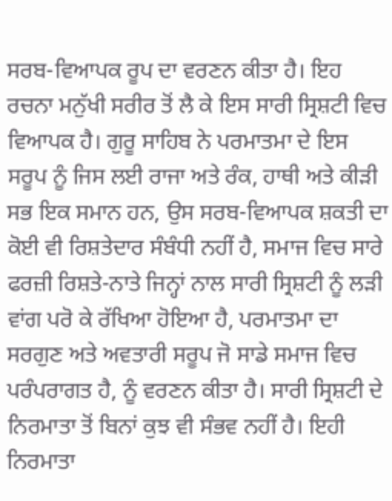ਸਰਬ-ਵਿਆਪਕ ਰੂਪ ਦਾ ਵਰਣਨ ਕੀਤਾ ਹੈ। ਇਹ ਰਚਨਾ ਮਨੁੱਖੀ ਸਰੀਰ ਤੋਂ ਲੈ ਕੇ ਇਸ ਸਾਰੀ ਸ੍ਰਿਸ਼ਟੀ ਵਿਚ ਵਿਆਪਕ ਹੈ। ਗੁਰੂ ਸਾਹਿਬ ਨੇ ਪਰਮਾਤਮਾ ਦੇ ਇਸ ਸਰੂਪ ਨੂੰ ਜਿਸ ਲਈ ਰਾਜਾ ਅਤੇ ਰੰਕ, ਹਾਥੀ ਅਤੇ ਕੀੜੀ ਸਭ ਇਕ ਸਮਾਨ ਹਨ, ਉਸ ਸਰਬ-ਵਿਆਪਕ ਸ਼ਕਤੀ ਦਾ ਕੋਈ ਵੀ ਰਿਸ਼ਤੇਦਾਰ ਸੰਬੰਧੀ ਨਹੀਂ ਹੈ, ਸਮਾਜ ਵਿਚ ਸਾਰੇ ਫਰਜ਼ੀ ਰਿਸ਼ਤੇ-ਨਾਤੇ ਜਿਨ੍ਹਾਂ ਨਾਲ ਸਾਰੀ ਸ੍ਰਿਸ਼ਟੀ ਨੂੰ ਲੜੀ ਵਾਂਗ ਪਰੋ ਕੇ ਰੱਖਿਆ ਹੋਇਆ ਹੈ, ਪਰਮਾਤਮਾ ਦਾ ਸਰਗੁਣ ਅਤੇ ਅਵਤਾਰੀ ਸਰੂਪ ਜੋ ਸਾਡੇ ਸਮਾਜ ਵਿਚ ਪਰੰਪਰਾਗਤ ਹੈ, ਨੂੰ ਵਰਣਨ ਕੀਤਾ ਹੈ। ਸਾਰੀ ਸ੍ਰਿਸ਼ਟੀ ਦੇ ਨਿਰਮਾਤਾ ਤੋਂ ਬਿਨਾਂ ਕੁਝ ਵੀ ਸੰਭਵ ਨਹੀਂ ਹੈ। ਇਹੀ ਨਿਰਮਾਤਾ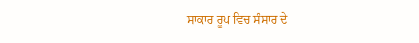ਸਾਕਾਰ ਰੂਪ ਵਿਚ ਸੰਸਾਰ ਦੇ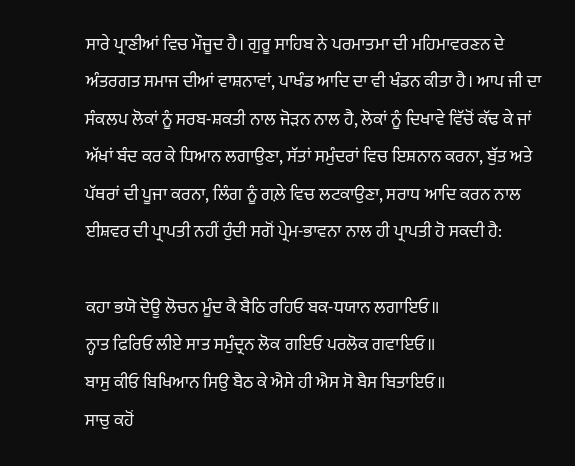ਸਾਰੇ ਪ੍ਰਾਣੀਆਂ ਵਿਚ ਮੌਜੂਦ ਹੈ। ਗੁਰੂ ਸਾਹਿਬ ਨੇ ਪਰਮਾਤਮਾ ਦੀ ਮਹਿਮਾਵਰਣਨ ਦੇ ਅੰਤਰਗਤ ਸਮਾਜ ਦੀਆਂ ਵਾਸ਼ਨਾਵਾਂ, ਪਾਖੰਡ ਆਦਿ ਦਾ ਵੀ ਖੰਡਨ ਕੀਤਾ ਹੈ। ਆਪ ਜੀ ਦਾ ਸੰਕਲਪ ਲੋਕਾਂ ਨੂੰ ਸਰਬ-ਸ਼ਕਤੀ ਨਾਲ ਜੋੜਨ ਨਾਲ ਹੈ, ਲੋਕਾਂ ਨੂੰ ਦਿਖਾਵੇ ਵਿੱਚੋਂ ਕੱਢ ਕੇ ਜਾਂ ਅੱਖਾਂ ਬੰਦ ਕਰ ਕੇ ਧਿਆਨ ਲਗਾਉਣਾ, ਸੱਤਾਂ ਸਮੁੰਦਰਾਂ ਵਿਚ ਇਸ਼ਨਾਨ ਕਰਨਾ, ਬੁੱਤ ਅਤੇ ਪੱਥਰਾਂ ਦੀ ਪੂਜਾ ਕਰਨਾ, ਲਿੰਗ ਨੂੰ ਗਲ਼ੇ ਵਿਚ ਲਟਕਾਉਣਾ, ਸਰਾਧ ਆਦਿ ਕਰਨ ਨਾਲ ਈਸ਼ਵਰ ਦੀ ਪ੍ਰਾਪਤੀ ਨਹੀਂ ਹੁੰਦੀ ਸਗੋਂ ਪ੍ਰੇਮ-ਭਾਵਨਾ ਨਾਲ ਹੀ ਪ੍ਰਾਪਤੀ ਹੋ ਸਕਦੀ ਹੈ:

ਕਹਾ ਭਯੋ ਦੋਊ ਲੋਚਨ ਮੂੰਦ ਕੈ ਬੈਠਿ ਰਹਿਓ ਬਕ-ਧਯਾਨ ਲਗਾਇਓ॥
ਨ੍ਹਾਤ ਫਿਰਿਓ ਲੀਏ ਸਾਤ ਸਮੁੰਦ੍ਰਨ ਲੋਕ ਗਇਓ ਪਰਲੋਕ ਗਵਾਇਓ॥
ਬਾਸੁ ਕੀਓ ਬਿਖਿਆਨ ਸਿਉ ਬੈਠ ਕੇ ਐਸੇ ਹੀ ਐਸ ਸੋ ਬੈਸ ਬਿਤਾਇਓ॥
ਸਾਚੁ ਕਹੋਂ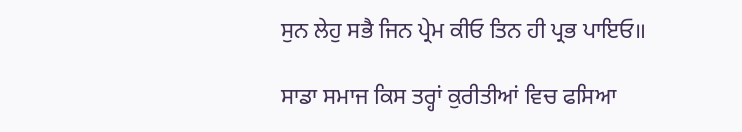ਸੁਨ ਲੇਹੁ ਸਭੈ ਜਿਨ ਪ੍ਰੇਮ ਕੀਓ ਤਿਨ ਹੀ ਪ੍ਰਭ ਪਾਇਓ॥

ਸਾਡਾ ਸਮਾਜ ਕਿਸ ਤਰ੍ਹਾਂ ਕੁਰੀਤੀਆਂ ਵਿਚ ਫਸਿਆ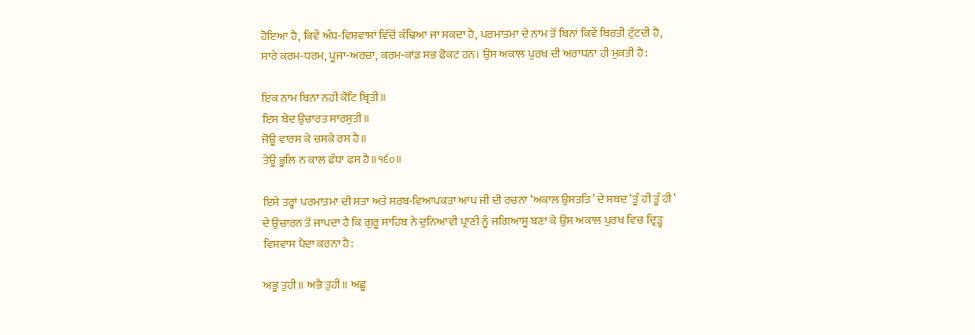ਹੋਇਆ ਹੈ, ਕਿਵੇਂ ਅੰਧ-ਵਿਸ਼ਵਾਸਾਂ ਵਿੱਚੋਂ ਕੱਢਿਆ ਜਾ ਸਕਦਾ ਹੈ, ਪਰਮਾਤਮਾ ਦੇ ਨਾਮ ਤੋਂ ਬਿਨਾਂ ਕਿਵੇਂ ਬਿਰਤੀ ਟੁੱਟਦੀ ਹੈ, ਸਾਰੇ ਕਰਮ-ਧਰਮ, ਪੂਜਾ-ਅਰਚਾ, ਕਰਮ-ਕਾਂਡ ਸਭ ਫੋਕਟ ਹਨ। ਉਸ ਅਕਾਲ ਪੁਰਖ ਦੀ ਅਰਾਧਨਾ ਹੀ ਮੁਕਤੀ ਹੈ:

ਇਕ ਨਾਮ ਬਿਨਾ ਨਹੀਂ ਕੋਟਿ ਬ੍ਰਿਤੀ॥
ਇਸ ਬੇਦ ਉਚਾਰਤ ਸਾਰਸੁਤੀ॥
ਜੋਊ ਵਾਰਸ ਕੇ ਚਸਕੇ ਰਸ ਹੈ॥
ਤੇਊ ਭੂਲਿ ਨ ਕਾਲ ਫੰਧਾ ਫਸ ਹੈ॥੧੬੦॥

ਇਸੇ ਤਰ੍ਹਾਂ ਪਰਮਾਤਮਾ ਦੀ ਸਤਾ ਅਤੇ ਸਰਬ-ਵਿਆਪਕਤਾ ਆਪ ਜੀ ਦੀ ਰਚਨਾ ‘ਅਕਾਲ ਉਸਤਤਿ’ ਦੇ ਸ਼ਬਦ ‘ਤੂੰ ਹੀ ਤੂੰ ਹੀ’ ਦੇ ਉਚਾਰਨ ਤੋਂ ਜਾਪਦਾ ਹੈ ਕਿ ਗੁਰੂ ਸਾਹਿਬ ਨੇ ਦੁਨਿਆਵੀ ਪ੍ਰਾਣੀ ਨੂੰ ਜਗਿਆਸੂ ਬਣਾ ਕੇ ਉਸ ਅਕਾਲ ਪੁਰਖ ਵਿਚ ਦ੍ਰਿੜ੍ਹ ਵਿਸ਼ਵਾਸ ਪੈਦਾ ਕਰਨਾ ਹੈ:

ਅਭੂ ਤੁਹੀ॥ ਅਭੈ ਤੁਹੀ॥ ਅਛੂ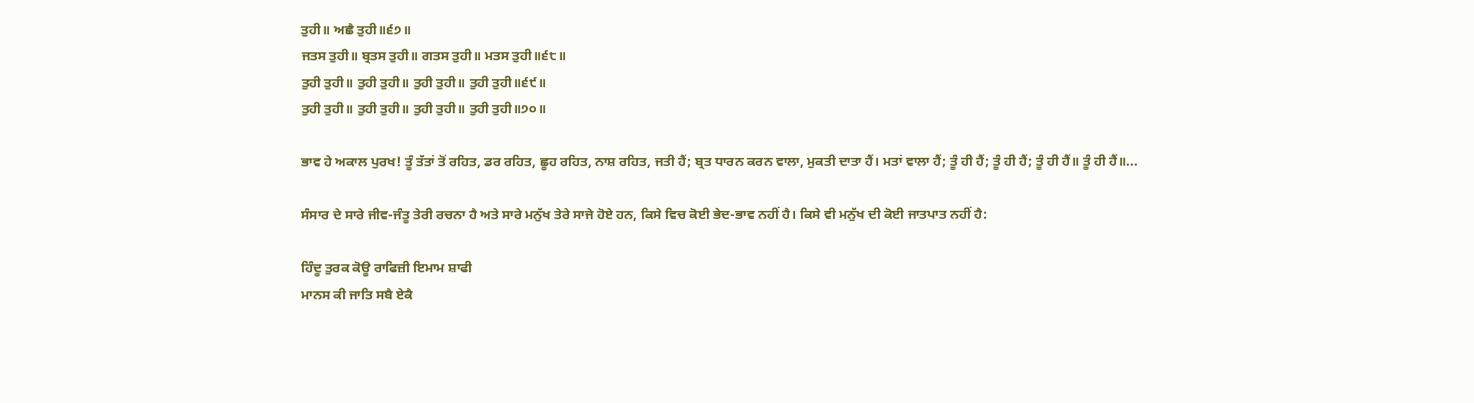ਤੁਹੀ॥ ਅਛੈ ਤੁਹੀ॥੬੭॥
ਜਤਸ ਤੁਹੀ॥ ਬ੍ਰਤਸ ਤੁਹੀ॥ ਗਤਸ ਤੁਹੀ॥ ਮਤਸ ਤੁਹੀ॥੬੮॥
ਤੁਹੀ ਤੁਹੀ॥ ਤੁਹੀ ਤੁਹੀ॥ ਤੁਹੀ ਤੁਹੀ॥ ਤੁਹੀ ਤੁਹੀ॥੬੯॥
ਤੁਹੀ ਤੁਹੀ॥ ਤੁਹੀ ਤੁਹੀ॥ ਤੁਹੀ ਤੁਹੀ॥ ਤੁਹੀ ਤੁਹੀ॥੭੦॥

ਭਾਵ ਹੇ ਅਕਾਲ ਪੁਰਖ! ਤੂੰ ਤੱਤਾਂ ਤੋਂ ਰਹਿਤ, ਡਰ ਰਹਿਤ, ਛੂਹ ਰਹਿਤ, ਨਾਸ਼ ਰਹਿਤ, ਜਤੀ ਹੈਂ; ਬ੍ਰਤ ਧਾਰਨ ਕਰਨ ਵਾਲਾ, ਮੁਕਤੀ ਦਾਤਾ ਹੈਂ। ਮਤਾਂ ਵਾਲਾ ਹੈਂ; ਤੂੰ ਹੀ ਹੈਂ; ਤੂੰ ਹੀ ਹੈਂ; ਤੂੰ ਹੀ ਹੈਂ॥ ਤੂੰ ਹੀ ਹੈਂ॥...

ਸੰਸਾਰ ਦੇ ਸਾਰੇ ਜੀਵ-ਜੰਤੂ ਤੇਰੀ ਰਚਨਾ ਹੈ ਅਤੇ ਸਾਰੇ ਮਨੁੱਖ ਤੇਰੇ ਸਾਜੇ ਹੋਏ ਹਨ, ਕਿਸੇ ਵਿਚ ਕੋਈ ਭੇਦ-ਭਾਵ ਨਹੀਂ ਹੈ। ਕਿਸੇ ਵੀ ਮਨੁੱਖ ਦੀ ਕੋਈ ਜਾਤਪਾਤ ਨਹੀਂ ਹੈ:

ਹਿੰਦੂ ਤੁਰਕ ਕੋਊ ਰਾਫਿਜ਼ੀ ਇਮਾਮ ਸ਼ਾਫੀ
ਮਾਨਸ ਕੀ ਜਾਤਿ ਸਬੈ ਏਕੈ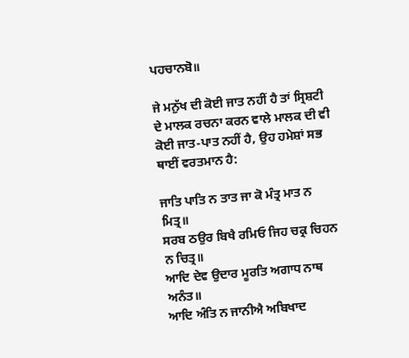ਪਹਚਾਨਬੋ॥

ਜੇ ਮਨੁੱਖ ਦੀ ਕੋਈ ਜਾਤ ਨਹੀਂ ਹੈ ਤਾਂ ਸ੍ਰਿਸ਼ਟੀ ਦੇ ਮਾਲਕ ਰਚਨਾ ਕਰਨ ਵਾਲੇ ਮਾਲਕ ਦੀ ਵੀ ਕੋਈ ਜਾਤ-ਪਾਤ ਨਹੀਂ ਹੈ, ਉਹ ਹਮੇਸ਼ਾਂ ਸਭ ਥਾਈਂ ਵਰਤਮਾਨ ਹੈ:

ਜਾਤਿ ਪਾਤਿ ਨ ਤਾਤ ਜਾ ਕੋ ਮੰਤ੍ਰ ਮਾਤ ਨ ਮਿਤ੍ਰ॥
ਸਰਬ ਠਉਰ ਬਿਖੈ ਰਮਿਓ ਜਿਹ ਚਕ੍ਰ ਚਿਹਨ ਨ ਚਿਤ੍ਰ॥
ਆਦਿ ਦੇਵ ਉਦਾਰ ਮੂਰਤਿ ਅਗਾਧ ਨਾਥ ਅਨੰਤ॥
ਆਦਿ ਅੰਤਿ ਨ ਜਾਨੀਐ ਅਬਿਖਾਦ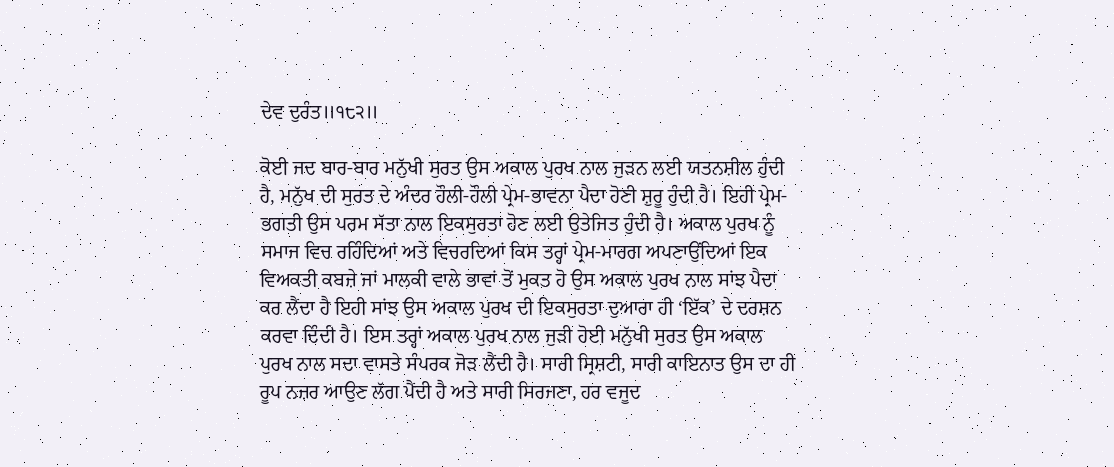ਦੇਵ ਦੁਰੰਤ॥੧੮੨॥

ਕੋਈ ਜਦ ਬਾਰ-ਬਾਰ ਮਨੁੱਖੀ ਸੁਰਤ ਉਸ ਅਕਾਲ ਪੁਰਖ ਨਾਲ ਜੁੜਨ ਲਈ ਯਤਨਸ਼ੀਲ ਹੁੰਦੀ ਹੈ, ਮਨੁੱਖ ਦੀ ਸੁਰਤ ਦੇ ਅੰਦਰ ਹੌਲੀ-ਹੌਲੀ ਪ੍ਰੇਮ-ਭਾਵਨਾ ਪੈਦਾ ਹੋਣੀ ਸ਼ੁਰੂ ਹੁੰਦੀ ਹੈ। ਇਹੀ ਪ੍ਰੇਮ-ਭਗਤੀ ਉਸ ਪਰਮ ਸੱਤਾ ਨਾਲ ਇਕਸੁਰਤਾ ਹੋਣ ਲਈ ਉਤੇਜਿਤ ਹੁੰਦੀ ਹੈ। ਅਕਾਲ ਪੁਰਖ ਨੂੰ ਸਮਾਜ ਵਿਚ ਰਹਿੰਦਿਆਂ ਅਤੇ ਵਿਚਰਦਿਆਂ ਕਿਸ ਤਰ੍ਹਾਂ ਪ੍ਰੇਮ-ਮਾਰਗ ਅਪਣਾਉਂਦਿਆਂ ਇਕ ਵਿਅਕਤੀ ਕਬਜ਼ੇ ਜਾਂ ਮਾਲਕੀ ਵਾਲੇ ਭਾਵਾਂ ਤੋਂ ਮੁਕਤ ਹੋ ਉਸ ਅਕਾਲ ਪੁਰਖ ਨਾਲ ਸਾਂਝ ਪੈਦਾ ਕਰ ਲੈਂਦਾ ਹੈ ਇਹੀ ਸਾਂਝ ਉਸ ਅਕਾਲ ਪੁਰਖ ਦੀ ਇਕਸੁਰਤਾ ਦੁਆਰਾ ਹੀ ‘ਇੱਕ’ ਦੇ ਦਰਸ਼ਨ ਕਰਵਾ ਦਿੰਦੀ ਹੈ। ਇਸ ਤਰ੍ਹਾਂ ਅਕਾਲ ਪੁਰਖ ਨਾਲ ਜੁੜੀ ਹੋਈ ਮਨੁੱਖੀ ਸੁਰਤ ਉਸ ਅਕਾਲ ਪੁਰਖ ਨਾਲ ਸਦਾ ਵਾਸਤੇ ਸੰਪਰਕ ਜੋੜ ਲੈਂਦੀ ਹੈ। ਸਾਰੀ ਸ੍ਰਿਸ਼ਟੀ, ਸਾਰੀ ਕਾਇਨਾਤ ਉਸ ਦਾ ਹੀ ਰੂਪ ਨਜ਼ਰ ਆਉਣ ਲੱਗ ਪੈਂਦੀ ਹੈ ਅਤੇ ਸਾਰੀ ਸਿਰਜਣਾ, ਹਰ ਵਜੂਦ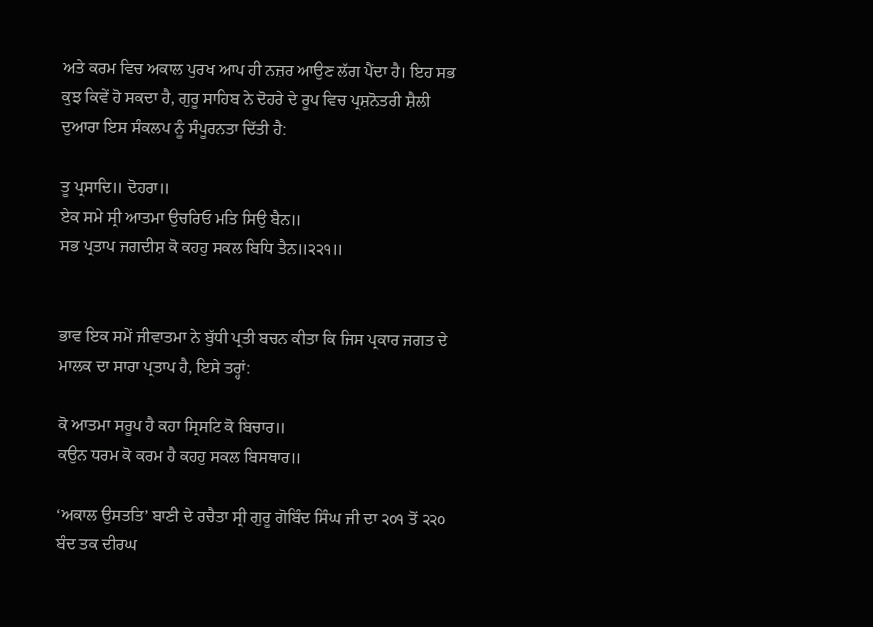ਅਤੇ ਕਰਮ ਵਿਚ ਅਕਾਲ ਪੁਰਖ ਆਪ ਹੀ ਨਜ਼ਰ ਆਉਣ ਲੱਗ ਪੈਂਦਾ ਹੈ। ਇਹ ਸਭ ਕੁਝ ਕਿਵੇਂ ਹੋ ਸਕਦਾ ਹੈ, ਗੁਰੂ ਸਾਹਿਬ ਨੇ ਦੋਹਰੇ ਦੇ ਰੂਪ ਵਿਚ ਪ੍ਰਸ਼ਨੋਤਰੀ ਸ਼ੈਲੀ ਦੁਆਰਾ ਇਸ ਸੰਕਲਪ ਨੂੰ ਸੰਪੂਰਨਤਾ ਦਿੱਤੀ ਹੈ:

ਤੂ ਪ੍ਰਸਾਦਿ॥ ਦੋਹਰਾ॥
ਏਕ ਸਮੇ ਸ੍ਰੀ ਆਤਮਾ ਉਚਰਿਓ ਮਤਿ ਸਿਉ ਬੈਨ॥
ਸਭ ਪ੍ਰਤਾਪ ਜਗਦੀਸ਼ ਕੋ ਕਹਹੁ ਸਕਲ ਬਿਧਿ ਤੈਨ॥੨੨੧॥


ਭਾਵ ਇਕ ਸਮੇਂ ਜੀਵਾਤਮਾ ਨੇ ਬੁੱਧੀ ਪ੍ਰਤੀ ਬਚਨ ਕੀਤਾ ਕਿ ਜਿਸ ਪ੍ਰਕਾਰ ਜਗਤ ਦੇ ਮਾਲਕ ਦਾ ਸਾਰਾ ਪ੍ਰਤਾਪ ਹੈ, ਇਸੇ ਤਰ੍ਹਾਂ:

ਕੋ ਆਤਮਾ ਸਰੂਪ ਹੈ ਕਹਾ ਸ੍ਰਿਸਟਿ ਕੋ ਬਿਚਾਰ॥
ਕਉਨ ਧਰਮ ਕੋ ਕਰਮ ਹੈ ਕਹਹੁ ਸਕਲ ਬਿਸਥਾਰ॥

‘ਅਕਾਲ ਉਸਤਤਿ’ ਬਾਣੀ ਦੇ ਰਚੈਤਾ ਸ੍ਰੀ ਗੁਰੂ ਗੋਬਿੰਦ ਸਿੰਘ ਜੀ ਦਾ ੨੦੧ ਤੋਂ ੨੨੦ ਬੰਦ ਤਕ ਦੀਰਘ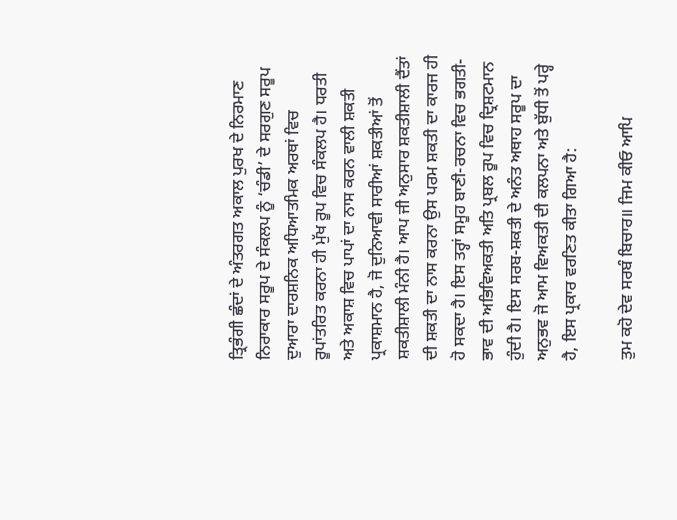ਤ੍ਰਿਭੰਗੀ ਛੰਦਾਂ ਦੇ ਅੰਤਰਗਤ ਅਕਾਲ ਪੁਰਖ ਦੇ ਨਿਰਮਾਣ ਨਿਰਾਕਾਰ ਸਰੂਪ ਦੇ ਸੰਕਲਪ ਨੂੰ ‘ਚੰਡੀ’ ਦੇ ਸਰਗੁਣ ਸਰੂਪ ਦੁਆਰਾ ਦਾਰਸ਼ਨਿਕ ਅਧਿਆਤਮਿਕ ਅਰਥਾਂ ਵਿਚ ਰੂਪਾਂਤਰਿਤ ਕਰਨਾ ਹੀ ਮੁੱਖ ਰੂਪ ਵਿਚ ਸੰਕਲਪ ਹੈ। ਧਰਤੀ ਅਤੇ ਅਕਾਸ਼ ਵਿਚ ਪਾਪਾਂ ਦਾ ਨਾਸ ਕਰਨ ਵਾਲੀ ਸ਼ਕਤੀ ਪ੍ਰਕਾਸ਼ਮਾਨ ਹੈ, ਜੋ ਦੁਨਿਆਵੀ ਸਾਰੀਆਂ ਸ਼ਕਤੀਆਂ ਤੋਂ ਸ਼ਕਤੀਸ਼ਾਲੀ ਮੰਨੀ ਹੈ। ਆਪ ਜੀ ਅਨੁਸਾਰ ਸ਼ਕਤੀਸ਼ਾਲੀ ਦੈਂਤਾਂ ਦੀ ਸ਼ਕਤੀ ਦਾ ਨਾਸ ਕਰਨਾ ਉਸ ਪਰਮ ਸ਼ਕਤੀ ਦਾ ਕਾਰਜ ਹੀ ਹੋ ਸਕਦਾ ਹੈ। ਇਸ ਤਰ੍ਹਾਂ ਸਮੂਹ ਬਾਣੀ-ਰਚਨਾ ਵਿਚ ਭਗਤੀ-ਭਾਵ ਦੀ ਅਭਿਵਿਅਕਤੀ ਅਤਿ ਪ੍ਰਬਲ ਰੂਪ ਵਿਚ ਦ੍ਰਿਸ਼ਟਮਾਨ ਹੁੰਦੀ ਹੈ। ਇਸ ਸਰਬ-ਸ਼ਕਤੀ ਦੇ ਅਨੰਤ ਅਥਾਹ ਸਰੂਪ ਦਾ ਅਨੁਭਵ ਜੋ ਆਮ ਵਿਅਕਤੀ ਦੀ ਕਲਪਨਾ ਅਤੇ ਬੁੱਧੀ ਤੋਂ ਪਰ੍ਹੇ ਹੈ, ਇਸ ਪ੍ਰਕਾਰ ਵਰਣਿਤ ਕੀਤਾ ਗਿਆ ਹੈ:

ਤੁਮ ਕਹੋ ਦੇਵ ਸਰਬੰ ਬਿਚਾਰ॥ ਜਿਮ ਕੀਓ ਆਪਿ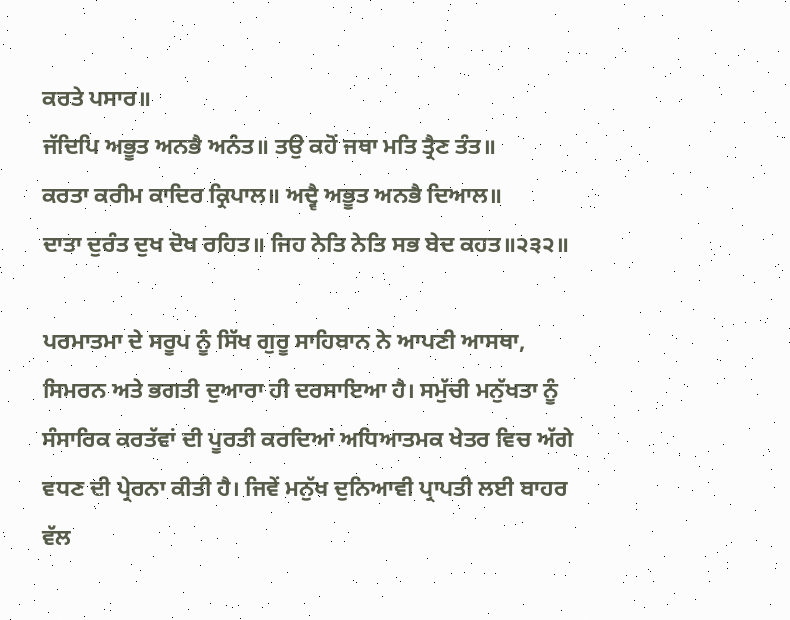ਕਰਤੇ ਪਸਾਰ॥
ਜੱਦਿਪਿ ਅਭੂਤ ਅਨਭੈ ਅਨੰਤ॥ ਤਉ ਕਹੋਂ ਜਥਾ ਮਤਿ ਤ੍ਰੈਣ ਤੰਤ॥
ਕਰਤਾ ਕਰੀਮ ਕਾਦਿਰ ਕ੍ਰਿਪਾਲ॥ ਅਦ੍ਵੈ ਅਭੂਤ ਅਨਭੈ ਦਿਆਲ॥
ਦਾਤਾ ਦੁਰੰਤ ਦੁਖ ਦੋਖ ਰਹਿਤ॥ ਜਿਹ ਨੇਤਿ ਨੇਤਿ ਸਭ ਬੇਦ ਕਹਤ॥੨੩੨॥

ਪਰਮਾਤਮਾ ਦੇ ਸਰੂਪ ਨੂੰ ਸਿੱਖ ਗੁਰੂ ਸਾਹਿਬਾਨ ਨੇ ਆਪਣੀ ਆਸਥਾ, ਸਿਮਰਨ ਅਤੇ ਭਗਤੀ ਦੁਆਰਾ ਹੀ ਦਰਸਾਇਆ ਹੈ। ਸਮੁੱਚੀ ਮਨੁੱਖਤਾ ਨੂੰ ਸੰਸਾਰਿਕ ਕਰਤੱਵਾਂ ਦੀ ਪੂਰਤੀ ਕਰਦਿਆਂ ਅਧਿਆਤਮਕ ਖੇਤਰ ਵਿਚ ਅੱਗੇ ਵਧਣ ਦੀ ਪ੍ਰੇਰਨਾ ਕੀਤੀ ਹੈ। ਜਿਵੇਂ ਮਨੁੱਖ ਦੁਨਿਆਵੀ ਪ੍ਰਾਪਤੀ ਲਈ ਬਾਹਰ ਵੱਲ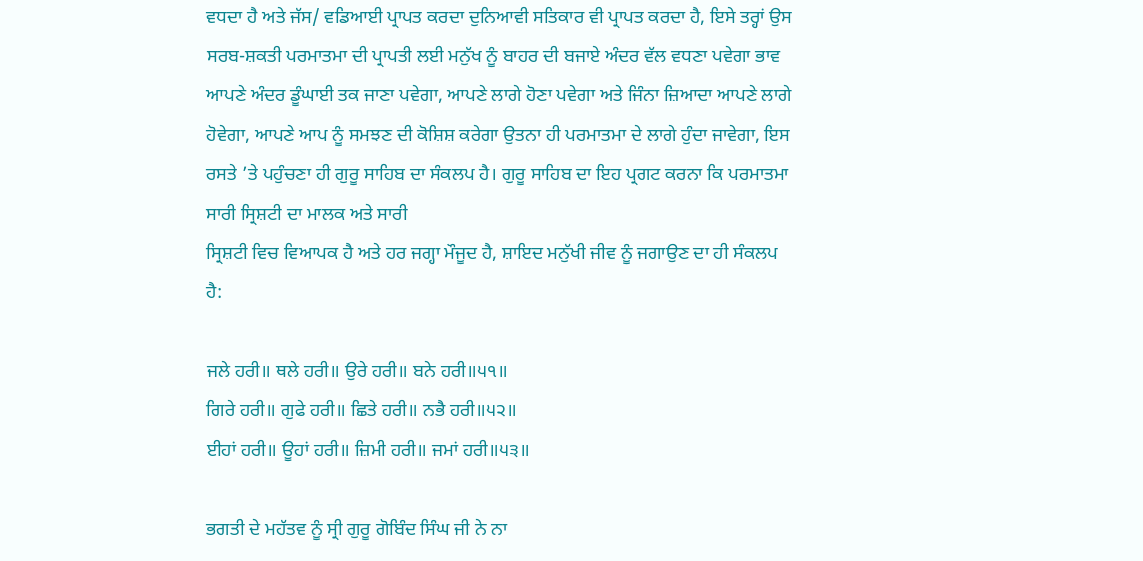ਵਧਦਾ ਹੈ ਅਤੇ ਜੱਸ/ ਵਡਿਆਈ ਪ੍ਰਾਪਤ ਕਰਦਾ ਦੁਨਿਆਵੀ ਸਤਿਕਾਰ ਵੀ ਪ੍ਰਾਪਤ ਕਰਦਾ ਹੈ, ਇਸੇ ਤਰ੍ਹਾਂ ਉਸ ਸਰਬ-ਸ਼ਕਤੀ ਪਰਮਾਤਮਾ ਦੀ ਪ੍ਰਾਪਤੀ ਲਈ ਮਨੁੱਖ ਨੂੰ ਬਾਹਰ ਦੀ ਬਜਾਏ ਅੰਦਰ ਵੱਲ ਵਧਣਾ ਪਵੇਗਾ ਭਾਵ ਆਪਣੇ ਅੰਦਰ ਡੂੰਘਾਈ ਤਕ ਜਾਣਾ ਪਵੇਗਾ, ਆਪਣੇ ਲਾਗੇ ਹੋਣਾ ਪਵੇਗਾ ਅਤੇ ਜਿੰਨਾ ਜ਼ਿਆਦਾ ਆਪਣੇ ਲਾਗੇ ਹੋਵੇਗਾ, ਆਪਣੇ ਆਪ ਨੂੰ ਸਮਝਣ ਦੀ ਕੋਸ਼ਿਸ਼ ਕਰੇਗਾ ਉਤਨਾ ਹੀ ਪਰਮਾਤਮਾ ਦੇ ਲਾਗੇ ਹੁੰਦਾ ਜਾਵੇਗਾ, ਇਸ ਰਸਤੇ ’ਤੇ ਪਹੁੰਚਣਾ ਹੀ ਗੁਰੂ ਸਾਹਿਬ ਦਾ ਸੰਕਲਪ ਹੈ। ਗੁਰੂ ਸਾਹਿਬ ਦਾ ਇਹ ਪ੍ਰਗਟ ਕਰਨਾ ਕਿ ਪਰਮਾਤਮਾ ਸਾਰੀ ਸ੍ਰਿਸ਼ਟੀ ਦਾ ਮਾਲਕ ਅਤੇ ਸਾਰੀ
ਸ੍ਰਿਸ਼ਟੀ ਵਿਚ ਵਿਆਪਕ ਹੈ ਅਤੇ ਹਰ ਜਗ੍ਹਾ ਮੌਜੂਦ ਹੈ, ਸ਼ਾਇਦ ਮਨੁੱਖੀ ਜੀਵ ਨੂੰ ਜਗਾਉਣ ਦਾ ਹੀ ਸੰਕਲਪ ਹੈ:

ਜਲੇ ਹਰੀ॥ ਥਲੇ ਹਰੀ॥ ਉਰੇ ਹਰੀ॥ ਬਨੇ ਹਰੀ॥੫੧॥
ਗਿਰੇ ਹਰੀ॥ ਗੁਫੇ ਹਰੀ॥ ਛਿਤੇ ਹਰੀ॥ ਨਭੈ ਹਰੀ॥੫੨॥
ਈਹਾਂ ਹਰੀ॥ ਊਹਾਂ ਹਰੀ॥ ਜ਼ਿਮੀ ਹਰੀ॥ ਜਮਾਂ ਹਰੀ॥੫੩॥

ਭਗਤੀ ਦੇ ਮਹੱਤਵ ਨੂੰ ਸ੍ਰੀ ਗੁਰੂ ਗੋਬਿੰਦ ਸਿੰਘ ਜੀ ਨੇ ਨਾ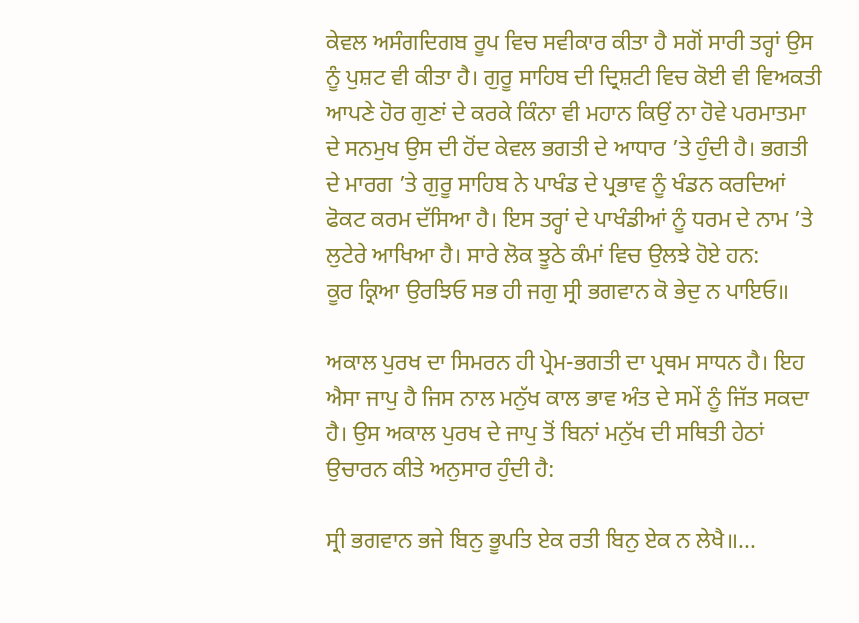ਕੇਵਲ ਅਸੰਗਦਿਗਬ ਰੂਪ ਵਿਚ ਸਵੀਕਾਰ ਕੀਤਾ ਹੈ ਸਗੋਂ ਸਾਰੀ ਤਰ੍ਹਾਂ ਉਸ ਨੂੰ ਪੁਸ਼ਟ ਵੀ ਕੀਤਾ ਹੈ। ਗੁਰੂ ਸਾਹਿਬ ਦੀ ਦ੍ਰਿਸ਼ਟੀ ਵਿਚ ਕੋਈ ਵੀ ਵਿਅਕਤੀ ਆਪਣੇ ਹੋਰ ਗੁਣਾਂ ਦੇ ਕਰਕੇ ਕਿੰਨਾ ਵੀ ਮਹਾਨ ਕਿਉਂ ਨਾ ਹੋਵੇ ਪਰਮਾਤਮਾ ਦੇ ਸਨਮੁਖ ਉਸ ਦੀ ਹੋਂਦ ਕੇਵਲ ਭਗਤੀ ਦੇ ਆਧਾਰ ’ਤੇ ਹੁੰਦੀ ਹੈ। ਭਗਤੀ ਦੇ ਮਾਰਗ ’ਤੇ ਗੁਰੂ ਸਾਹਿਬ ਨੇ ਪਾਖੰਡ ਦੇ ਪ੍ਰਭਾਵ ਨੂੰ ਖੰਡਨ ਕਰਦਿਆਂ ਫੋਕਟ ਕਰਮ ਦੱਸਿਆ ਹੈ। ਇਸ ਤਰ੍ਹਾਂ ਦੇ ਪਾਖੰਡੀਆਂ ਨੂੰ ਧਰਮ ਦੇ ਨਾਮ ’ਤੇ ਲੁਟੇਰੇ ਆਖਿਆ ਹੈ। ਸਾਰੇ ਲੋਕ ਝੂਠੇ ਕੰਮਾਂ ਵਿਚ ਉਲਝੇ ਹੋਏ ਹਨ:
ਕੂਰ ਕ੍ਰਿਆ ਉਰਝਿਓ ਸਭ ਹੀ ਜਗੁ ਸ੍ਰੀ ਭਗਵਾਨ ਕੋ ਭੇਦੁ ਨ ਪਾਇਓ॥

ਅਕਾਲ ਪੁਰਖ ਦਾ ਸਿਮਰਨ ਹੀ ਪ੍ਰੇਮ-ਭਗਤੀ ਦਾ ਪ੍ਰਥਮ ਸਾਧਨ ਹੈ। ਇਹ ਐਸਾ ਜਾਪੁ ਹੈ ਜਿਸ ਨਾਲ ਮਨੁੱਖ ਕਾਲ ਭਾਵ ਅੰਤ ਦੇ ਸਮੇਂ ਨੂੰ ਜਿੱਤ ਸਕਦਾ ਹੈ। ਉਸ ਅਕਾਲ ਪੁਰਖ ਦੇ ਜਾਪੁ ਤੋਂ ਬਿਨਾਂ ਮਨੁੱਖ ਦੀ ਸਥਿਤੀ ਹੇਠਾਂ ਉਚਾਰਨ ਕੀਤੇ ਅਨੁਸਾਰ ਹੁੰਦੀ ਹੈ:

ਸ੍ਰੀ ਭਗਵਾਨ ਭਜੇ ਬਿਨੁ ਭੂਪਤਿ ਏਕ ਰਤੀ ਬਿਨੁ ਏਕ ਨ ਲੇਖੈ॥...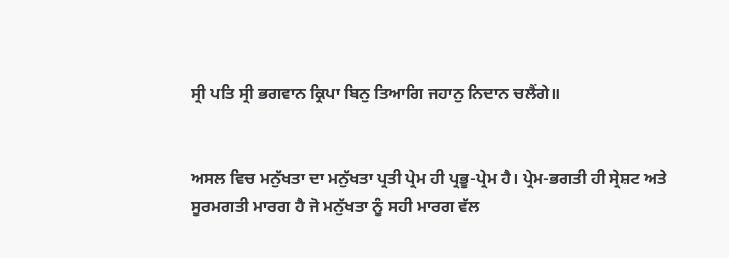ਸ੍ਰੀ ਪਤਿ ਸ੍ਰੀ ਭਗਵਾਨ ਕ੍ਰਿਪਾ ਬਿਨੁ ਤਿਆਗਿ ਜਹਾਨੁ ਨਿਦਾਨ ਚਲੈਂਗੇ॥


ਅਸਲ ਵਿਚ ਮਨੁੱਖਤਾ ਦਾ ਮਨੁੱਖਤਾ ਪ੍ਰਤੀ ਪ੍ਰੇਮ ਹੀ ਪ੍ਰਭੂ-ਪ੍ਰੇਮ ਹੈ। ਪ੍ਰੇਮ-ਭਗਤੀ ਹੀ ਸ੍ਰੇਸ਼ਟ ਅਤੇ ਸੂਰਮਗਤੀ ਮਾਰਗ ਹੈ ਜੋ ਮਨੁੱਖਤਾ ਨੂੰ ਸਹੀ ਮਾਰਗ ਵੱਲ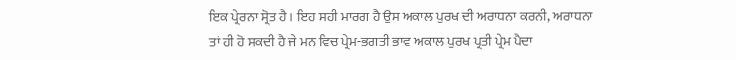ਇਕ ਪ੍ਰੇਰਨਾ ਸ੍ਰੋਤ ਹੈ। ਇਹ ਸਹੀ ਮਾਰਗ ਹੈ ਉਸ ਅਕਾਲ ਪੁਰਖ ਦੀ ਅਰਾਧਨਾ ਕਰਨੀ, ਅਰਾਧਨਾ ਤਾਂ ਹੀ ਹੋ ਸਕਦੀ ਹੈ ਜੇ ਮਨ ਵਿਚ ਪ੍ਰੇਮ-ਭਗਤੀ ਭਾਵ ਅਕਾਲ ਪੁਰਖ ਪ੍ਰਤੀ ਪ੍ਰੇਮ ਪੈਦਾ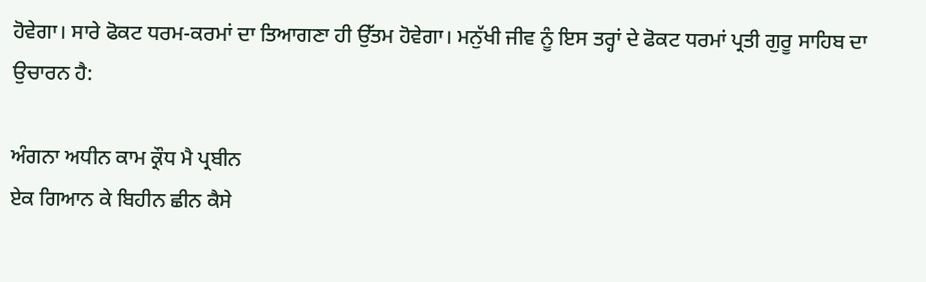ਹੋਵੇਗਾ। ਸਾਰੇ ਫੋਕਟ ਧਰਮ-ਕਰਮਾਂ ਦਾ ਤਿਆਗਣਾ ਹੀ ਉੱਤਮ ਹੋਵੇਗਾ। ਮਨੁੱਖੀ ਜੀਵ ਨੂੰ ਇਸ ਤਰ੍ਹਾਂ ਦੇ ਫੋਕਟ ਧਰਮਾਂ ਪ੍ਰਤੀ ਗੁਰੂ ਸਾਹਿਬ ਦਾ ਉਚਾਰਨ ਹੈ:

ਅੰਗਨਾ ਅਧੀਨ ਕਾਮ ਕ੍ਰੌਧ ਮੈ ਪ੍ਰਬੀਨ
ਏਕ ਗਿਆਨ ਕੇ ਬਿਹੀਨ ਛੀਨ ਕੈਸੇ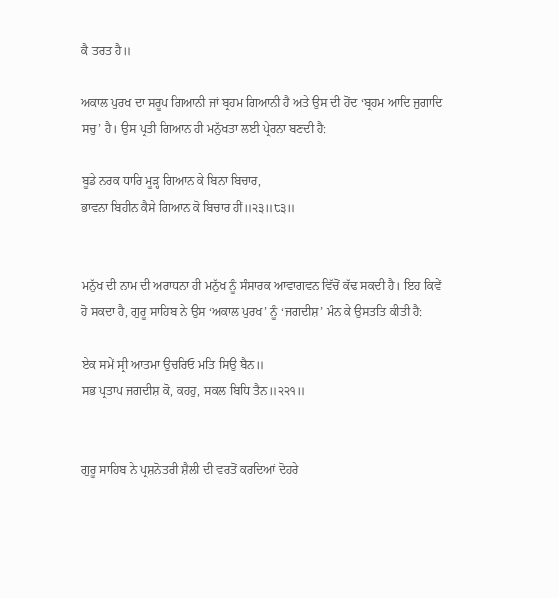ਕੈ ਤਰਤ ਹੈ॥

ਅਕਾਲ ਪੁਰਖ ਦਾ ਸਰੂਪ ਗਿਆਨੀ ਜਾਂ ਬ੍ਰਹਮ ਗਿਆਨੀ ਹੈ ਅਤੇ ਉਸ ਦੀ ਹੋਂਦ ‘ਬ੍ਰਹਮ ਆਦਿ ਜੁਗਾਦਿ ਸਚੁ’ ਹੈ। ਉਸ ਪ੍ਰਤੀ ਗਿਆਨ ਹੀ ਮਨੁੱਖਤਾ ਲਈ ਪ੍ਰੇਰਨਾ ਬਣਦੀ ਹੈ:

ਬੂਡੇ ਨਰਕ ਧਾਰਿ ਮੂੜ੍ਹ ਗਿਆਨ ਕੇ ਬਿਨਾ ਬਿਚਾਰ,
ਭਾਵਨਾ ਬਿਹੀਨ ਕੈਸੇ ਗਿਆਨ ਕੋ ਬਿਚਾਰ ਹੀਂ॥੨੩॥੮੩॥


ਮਨੁੱਖ ਦੀ ਨਾਮ ਦੀ ਅਰਾਧਨਾ ਹੀ ਮਨੁੱਖ ਨੂੰ ਸੰਸਾਰਕ ਆਵਾਗਵਨ ਵਿੱਚੋਂ ਕੱਢ ਸਕਦੀ ਹੈ। ਇਹ ਕਿਵੇਂ ਹੋ ਸਕਦਾ ਹੈ, ਗੁਰੂ ਸਾਹਿਬ ਨੇ ਉਸ ‘ਅਕਾਲ ਪੁਰਖ’ ਨੂੰ ‘ਜਗਦੀਸ਼’ ਮੰਨ ਕੇ ਉਸਤਤਿ ਕੀਤੀ ਹੈ:

ਏਕ ਸਮੇਂ ਸ੍ਰੀ ਆਤਮਾ ਉਚਰਿਓ ਮਤਿ ਸਿਉ ਬੈਨ॥
ਸਭ ਪ੍ਰਤਾਪ ਜਗਦੀਸ਼ ਕੋ, ਕਹਹੁ, ਸਕਲ ਬਿਧਿ ਤੈਨ॥੨੨੧॥


ਗੁਰੂ ਸਾਹਿਬ ਨੇ ਪ੍ਰਸ਼ਨੋਤਰੀ ਸ਼ੈਲੀ ਦੀ ਵਰਤੋਂ ਕਰਦਿਆਂ ਦੋਹਰੇ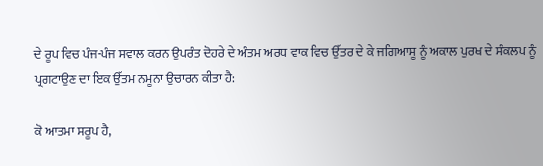ਦੇ ਰੂਪ ਵਿਚ ਪੰਜ-ਪੰਜ ਸਵਾਲ ਕਰਨ ਉਪਰੰਤ ਦੋਹਰੇ ਦੇ ਅੰਤਮ ਅਰਧ ਵਾਕ ਵਿਚ ਉੱਤਰ ਦੇ ਕੇ ਜਗਿਆਸੂ ਨੂੰ ਅਕਾਲ ਪੁਰਖ ਦੇ ਸੰਕਲਪ ਨੂੰ ਪ੍ਰਗਟਾਉਣ ਦਾ ਇਕ ਉੱਤਮ ਨਮੂਨਾ ਉਚਾਰਨ ਕੀਤਾ ਹੈ:

ਕੋ ਆਤਮਾ ਸਰੂਪ ਹੈ,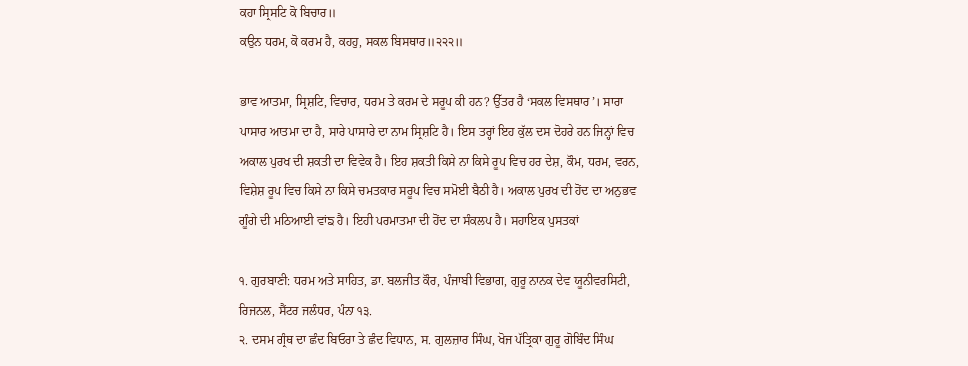ਕਹਾ ਸ੍ਰਿਸਟਿ ਕੋ ਬਿਚਾਰ॥
ਕਉਨ ਧਰਮ, ਕੋ ਕਰਮ ਹੈ, ਕਹਹੁ, ਸਕਲ ਬਿਸਥਾਰ॥੨੨੨॥

ਭਾਵ ਆਤਮਾ, ਸ੍ਰਿਸ਼ਟਿ, ਵਿਚਾਰ, ਧਰਮ ਤੇ ਕਰਮ ਦੇ ਸਰੂਪ ਕੀ ਹਨ? ਉੱਤਰ ਹੈ ‘ਸਕਲ ਵਿਸਥਾਰ’। ਸਾਰਾ ਪਾਸਾਰ ਆਤਮਾ ਦਾ ਹੈ, ਸਾਰੇ ਪਾਸਾਰੇ ਦਾ ਨਾਮ ਸ੍ਰਿਸ਼ਟਿ ਹੈ। ਇਸ ਤਰ੍ਹਾਂ ਇਹ ਕੁੱਲ ਦਸ ਦੋਹਰੇ ਹਨ ਜਿਨ੍ਹਾਂ ਵਿਚ ਅਕਾਲ ਪੁਰਖ ਦੀ ਸ਼ਕਤੀ ਦਾ ਵਿਵੇਕ ਹੈ। ਇਹ ਸ਼ਕਤੀ ਕਿਸੇ ਨਾ ਕਿਸੇ ਰੂਪ ਵਿਚ ਹਰ ਦੇਸ਼, ਕੌਮ, ਧਰਮ, ਵਰਨ, ਵਿਸ਼ੇਸ਼ ਰੂਪ ਵਿਚ ਕਿਸੇ ਨਾ ਕਿਸੇ ਚਮਤਕਾਰ ਸਰੂਪ ਵਿਚ ਸਮੋਈ ਬੈਠੀ ਹੈ। ਅਕਾਲ ਪੁਰਖ ਦੀ ਹੋਂਦ ਦਾ ਅਨੁਭਵ ਗੂੰਗੇ ਦੀ ਮਠਿਆਈ ਵਾਂਙ ਹੈ। ਇਹੀ ਪਰਮਾਤਮਾ ਦੀ ਹੋਂਦ ਦਾ ਸੰਕਲਪ ਹੈ। ਸਹਾਇਕ ਪੁਸਤਕਾਂ

੧. ਗੁਰਬਾਣੀ: ਧਰਮ ਅਤੇ ਸਾਹਿਤ, ਡਾ. ਬਲਜੀਤ ਕੌਰ, ਪੰਜਾਬੀ ਵਿਭਾਗ, ਗੁਰੂ ਨਾਨਕ ਦੇਵ ਯੂਨੀਵਰਸਿਟੀ, ਰਿਜਨਲ, ਸੈਂਟਰ ਜਲੰਧਰ, ਪੰਨਾ ੧੩.
੨. ਦਸਮ ਗ੍ਰੰਥ ਦਾ ਛੰਦ ਬਿਓਰਾ ਤੇ ਛੰਦ ਵਿਧਾਨ, ਸ. ਗੁਲਜ਼ਾਰ ਸਿੰਘ, ਖੋਜ ਪੱਤ੍ਰਿਕਾ ਗੁਰੂ ਗੋਬਿੰਦ ਸਿੰਘ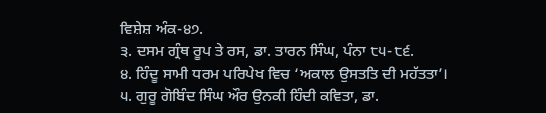ਵਿਸ਼ੇਸ਼ ਅੰਕ-੪੭.
੩. ਦਸਮ ਗ੍ਰੰਥ ਰੂਪ ਤੇ ਰਸ, ਡਾ. ਤਾਰਨ ਸਿੰਘ, ਪੰਨਾ ੮੫-੮੬.
੪. ਹਿੰਦੂ ਸਾਮੀ ਧਰਮ ਪਰਿਪੇਖ ਵਿਚ ‘ਅਕਾਲ ਉਸਤਤਿ ਦੀ ਮਹੱਤਤਾ’।
੫. ਗੁਰੂ ਗੋਬਿੰਦ ਸਿੰਘ ਔਰ ਉਨਕੀ ਹਿੰਦੀ ਕਵਿਤਾ, ਡਾ.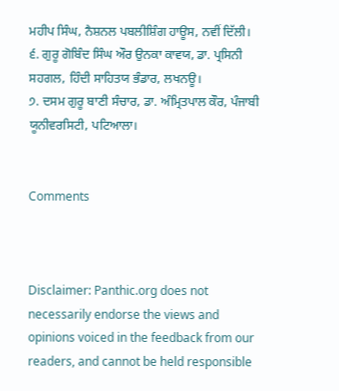ਮਹੀਪ ਸਿੰਘ, ਨੈਸ਼ਨਲ ਪਬਲੀਸ਼ਿੰਗ ਹਾਊਸ, ਨਵੀਂ ਦਿੱਲੀ।
੬. ਗੁਰੂ ਗੋਬਿੰਦ ਸਿੰਘ ਔਰ ਉਨਕਾ ਕਾਵਯ, ਡਾ. ਪ੍ਰਸਿਨੀ ਸਹਗਲ, ਹਿੰਦੀ ਸਾਹਿਤਯ ਭੰਡਾਰ, ਲਖਨਊ।
੭. ਦਸਮ ਗੁਰੂ ਬਾਣੀ ਸੰਚਾਰ, ਡਾ. ਅੰਮ੍ਰਿਤਪਾਲ ਕੌਰ, ਪੰਜਾਬੀ ਯੂਨੀਵਰਸਿਟੀ, ਪਟਿਆਲਾ।


Comments



Disclaimer: Panthic.org does not necessarily endorse the views and opinions voiced in the feedback from our readers, and cannot be held responsible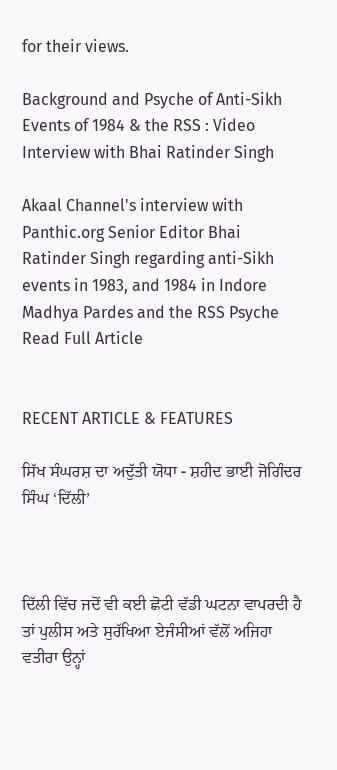for their views.

Background and Psyche of Anti-Sikh Events of 1984 & the RSS : Video Interview with Bhai Ratinder Singh

Akaal Channel's interview with Panthic.org Senior Editor Bhai Ratinder Singh regarding anti-Sikh events in 1983, and 1984 in Indore Madhya Pardes and the RSS Psyche
Read Full Article


RECENT ARTICLE & FEATURES

ਸਿੱਖ ਸੰਘਰਸ਼ ਦਾ ਅਦੁੱਤੀ ਯੋਧਾ - ਸ਼ਹੀਦ ਭਾਈ ਜੋਗਿੰਦਰ ਸਿੰਘ ‘ਦਿੱਲੀ’



ਦਿੱਲੀ ਵਿੱਚ ਜਦੋਂ ਵੀ ਕਈ ਛੋਟੀ ਵੱਡੀ ਘਟਨਾ ਵਾਪਰਦੀ ਹੈ ਤਾਂ ਪੁਲੀਸ ਅਤੇ ਸੁਰੱਖਿਆ ਏਜੰਸੀਆਂ ਵੱਲੋਂ ਅਜਿਹਾ ਵਤੀਰਾ ਉਨ੍ਹਾਂ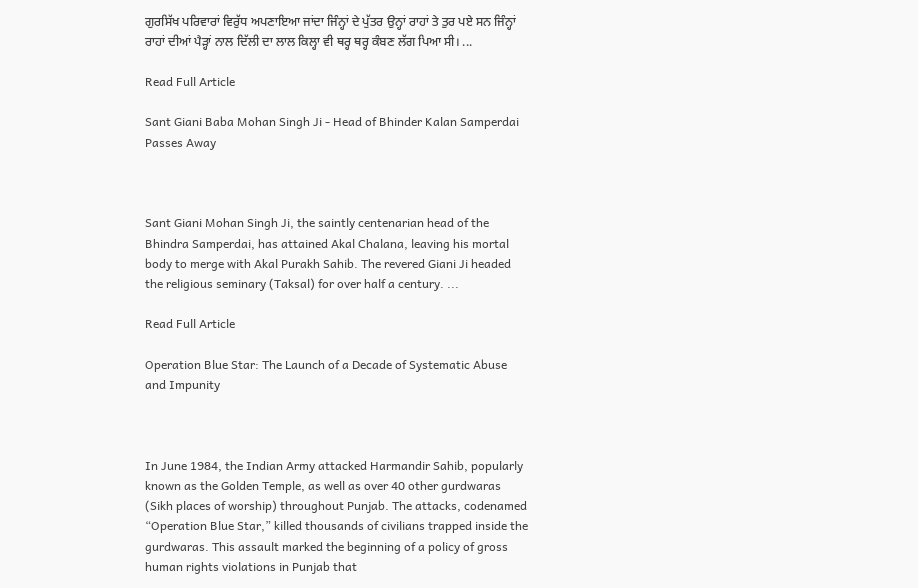ਗੁਰਸਿੱਖ ਪਰਿਵਾਰਾਂ ਵਿਰੁੱਧ ਅਪਣਾਇਆ ਜਾਂਦਾ ਜਿੰਨ੍ਹਾਂ ਦੇ ਪੁੱਤਰ ਉਨ੍ਹਾਂ ਰਾਹਾਂ ਤੇ ਤੁਰ ਪਏ ਸਨ ਜਿੰਨ੍ਹਾਂ ਰਾਹਾਂ ਦੀਆਂ ਪੈੜ੍ਹਾਂ ਨਾਲ ਦਿੱਲੀ ਦਾ ਲਾਲ ਕਿਲ੍ਹਾ ਵੀ ਥਰ੍ਹ ਥਰ੍ਹ ਕੰਬਣ ਲੱਗ ਪਿਆ ਸੀ। ...

Read Full Article

Sant Giani Baba Mohan Singh Ji - Head of Bhinder Kalan Samperdai Passes Away



Sant Giani Mohan Singh Ji, the saintly centenarian head of the Bhindra Samperdai, has attained Akal Chalana, leaving his mortal body to merge with Akal Purakh Sahib. The revered Giani Ji headed the religious seminary (Taksal) for over half a century. ...

Read Full Article

Operation Blue Star: The Launch of a Decade of Systematic Abuse and Impunity



In June 1984, the Indian Army attacked Harmandir Sahib, popularly known as the Golden Temple, as well as over 40 other gurdwaras (Sikh places of worship) throughout Punjab. The attacks, codenamed “Operation Blue Star,” killed thousands of civilians trapped inside the gurdwaras. This assault marked the beginning of a policy of gross human rights violations in Punjab that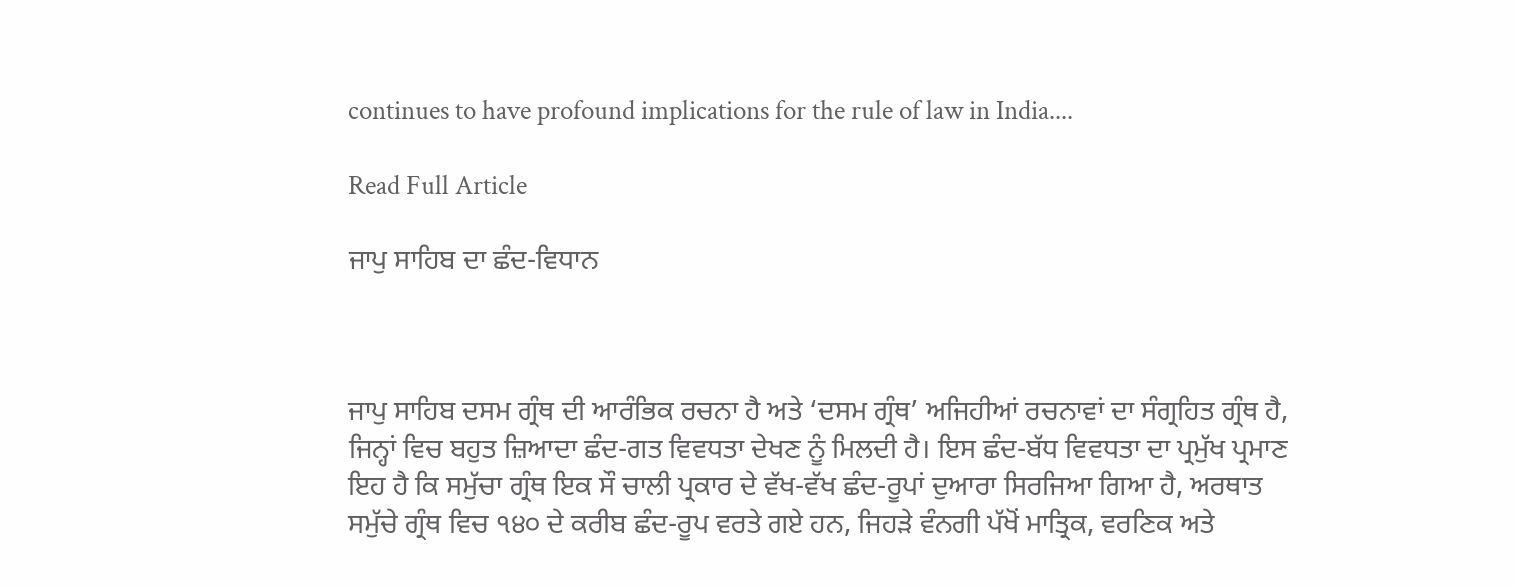continues to have profound implications for the rule of law in India....

Read Full Article

ਜਾਪੁ ਸਾਹਿਬ ਦਾ ਛੰਦ-ਵਿਧਾਨ



ਜਾਪੁ ਸਾਹਿਬ ਦਸਮ ਗ੍ਰੰਥ ਦੀ ਆਰੰਭਿਕ ਰਚਨਾ ਹੈ ਅਤੇ ‘ਦਸਮ ਗ੍ਰੰਥ’ ਅਜਿਹੀਆਂ ਰਚਨਾਵਾਂ ਦਾ ਸੰਗ੍ਰਹਿਤ ਗ੍ਰੰਥ ਹੈ, ਜਿਨ੍ਹਾਂ ਵਿਚ ਬਹੁਤ ਜ਼ਿਆਦਾ ਛੰਦ-ਗਤ ਵਿਵਧਤਾ ਦੇਖਣ ਨੂੰ ਮਿਲਦੀ ਹੈ। ਇਸ ਛੰਦ-ਬੱਧ ਵਿਵਧਤਾ ਦਾ ਪ੍ਰਮੁੱਖ ਪ੍ਰਮਾਣ ਇਹ ਹੈ ਕਿ ਸਮੁੱਚਾ ਗ੍ਰੰਥ ਇਕ ਸੌ ਚਾਲੀ ਪ੍ਰਕਾਰ ਦੇ ਵੱਖ-ਵੱਖ ਛੰਦ-ਰੂਪਾਂ ਦੁਆਰਾ ਸਿਰਜਿਆ ਗਿਆ ਹੈ, ਅਰਥਾਤ ਸਮੁੱਚੇ ਗ੍ਰੰਥ ਵਿਚ ੧੪੦ ਦੇ ਕਰੀਬ ਛੰਦ-ਰੂਪ ਵਰਤੇ ਗਏ ਹਨ, ਜਿਹੜੇ ਵੰਨਗੀ ਪੱਖੋਂ ਮਾਤ੍ਰਿਕ, ਵਰਣਿਕ ਅਤੇ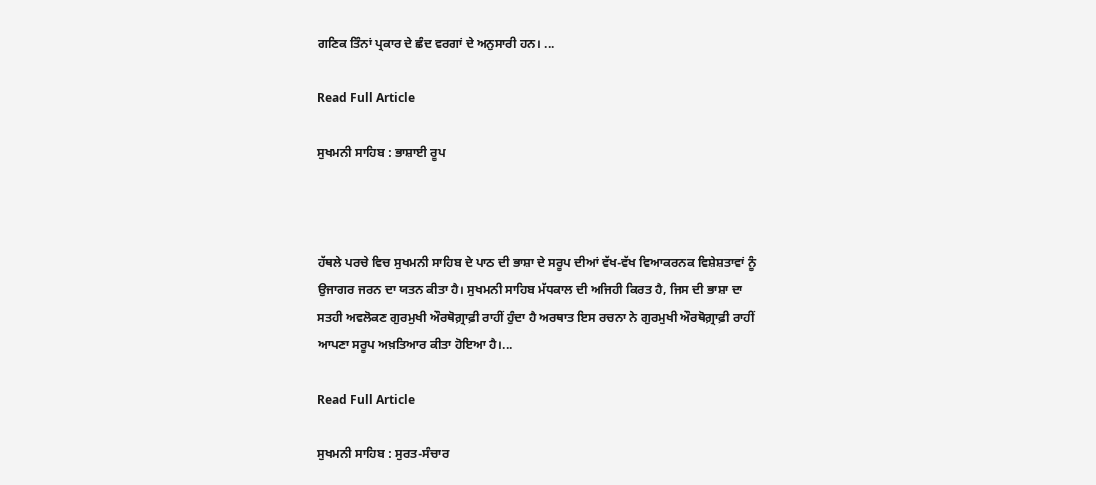ਗਣਿਕ ਤਿੰਨਾਂ ਪ੍ਰਕਾਰ ਦੇ ਛੰਦ ਵਰਗਾਂ ਦੇ ਅਨੁਸਾਰੀ ਹਨ। ...

Read Full Article

ਸੁਖਮਨੀ ਸਾਹਿਬ : ਭਾਸ਼ਾਈ ਰੂਪ



ਹੱਥਲੇ ਪਰਚੇ ਵਿਚ ਸੁਖਮਨੀ ਸਾਹਿਬ ਦੇ ਪਾਠ ਦੀ ਭਾਸ਼ਾ ਦੇ ਸਰੂਪ ਦੀਆਂ ਵੱਖ-ਵੱਖ ਵਿਆਕਰਨਕ ਵਿਸ਼ੇਸ਼ਤਾਵਾਂ ਨੂੰ ਉਜਾਗਰ ਜਰਨ ਦਾ ਯਤਨ ਕੀਤਾ ਹੈ। ਸੁਖਮਨੀ ਸਾਹਿਬ ਮੱਧਕਾਲ ਦੀ ਅਜਿਹੀ ਕਿਰਤ ਹੈ, ਜਿਸ ਦੀ ਭਾਸ਼ਾ ਦਾ ਸਤਹੀ ਅਵਲੋਕਣ ਗੁਰਮੁਖੀ ਔਰਥੋਗ਼੍ਰਾਫ਼ੀ ਰਾਹੀਂ ਹੁੰਦਾ ਹੈ ਅਰਥਾਤ ਇਸ ਰਚਨਾ ਨੇ ਗੁਰਮੁਖੀ ਔਰਥੋਗ਼੍ਰਾਫ਼ੀ ਰਾਹੀਂ ਆਪਣਾ ਸਰੂਪ ਅਖ਼ਤਿਆਰ ਕੀਤਾ ਹੋਇਆ ਹੈ।...

Read Full Article

ਸੁਖਮਨੀ ਸਾਹਿਬ : ਸੁਰਤ-ਸੰਚਾਰ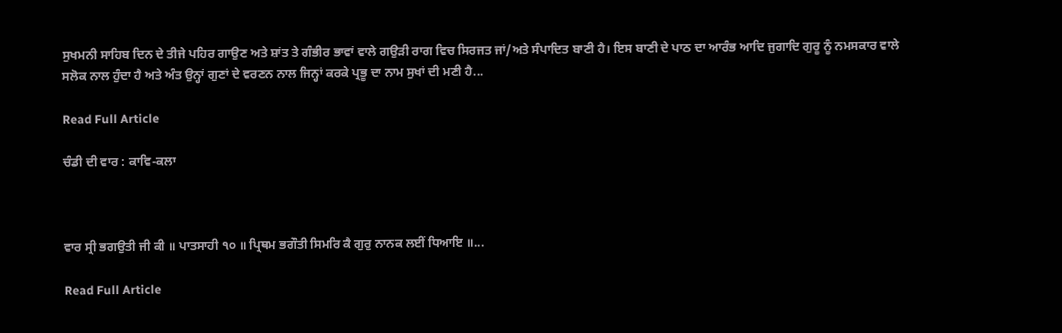ਸੁਖਮਨੀ ਸਾਹਿਬ ਦਿਨ ਦੇ ਤੀਜੇ ਪਹਿਰ ਗਾਉਣ ਅਤੇ ਸ਼ਾਂਤ ਤੇ ਗੰਭੀਰ ਭਾਵਾਂ ਵਾਲੇ ਗਉਡ਼ੀ ਰਾਗ ਵਿਚ ਸਿਰਜਤ ਜਾਂ/ਅਤੇ ਸੰਪਾਦਿਤ ਬਾਣੀ ਹੈ। ਇਸ ਬਾਣੀ ਦੇ ਪਾਠ ਦਾ ਆਰੰਭ ਆਦਿ ਜੁਗਾਦਿ ਗੁਰੂ ਨੂੰ ਨਮਸਕਾਰ ਵਾਲੇ ਸਲੋਕ ਨਾਲ ਹੁੰਦਾ ਹੈ ਅਤੇ ਅੰਤ ਉਨ੍ਹਾਂ ਗੁਣਾਂ ਦੇ ਵਰਣਨ ਨਾਲ ਜਿਨ੍ਹਾਂ ਕਰਕੇ ਪ੍ਰਭੂ ਦਾ ਨਾਮ ਸੁਖਾਂ ਦੀ ਮਣੀ ਹੈ...

Read Full Article

ਚੰਡੀ ਦੀ ਵਾਰ : ਕਾਵਿ-ਕਲਾ



ਵਾਰ ਸ੍ਰੀ ਭਗਉਤੀ ਜੀ ਕੀ ॥ ਪਾਤਸਾਹੀ ੧੦ ॥ ਪ੍ਰਿਥਮ ਭਗੌਤੀ ਸਿਮਰਿ ਕੈ ਗੁਰੁ ਨਾਨਕ ਲਈਂ ਧਿਆਇ ॥...

Read Full Article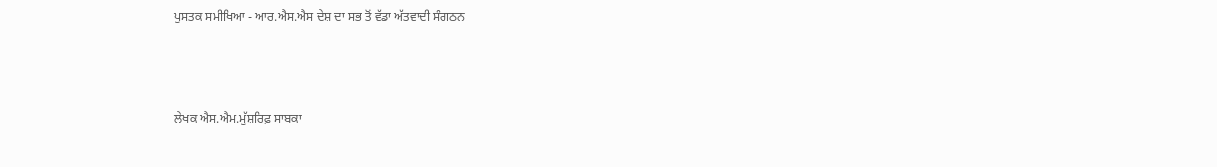ਪੁਸਤਕ ਸਮੀਖਿਆ - ਆਰ.ਐਸ.ਐਸ ਦੇਸ਼ ਦਾ ਸਭ ਤੋਂ ਵੱਡਾ ਅੱਤਵਾਦੀ ਸੰਗਠਨ



ਲੇਖਕ ਐਸ.ਐਮ.ਮੁੱਸ਼ਰਿਫ਼ ਸਾਬਕਾ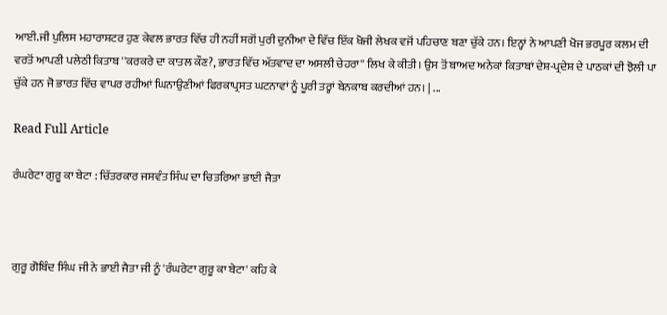ਆਈ.ਜੀ ਪੁਲਿਸ ਮਹਾਰਾਸ਼ਟਰ ਹੁਣ ਕੇਵਲ ਭਾਰਤ ਵਿੱਚ ਹੀ ਨਹੀਂ ਸਗੋਂ ਪੁਰੀ ਦੁਨੀਆ ਦੇ ਵਿੱਚ ਇੱਕ ਖੋਜੀ ਲੇਖਕ ਵਜੋਂ ਪਹਿਚਾਣ ਬਣਾ ਚੁੱਕੇ ਹਨ। ਇਨ੍ਹਾਂ ਨੇ ਆਪਣੀ ਖੋਜ ਭਰਪੂਰ ਕਲਮ ਦੀ ਵਰਤੋਂ ਆਪਣੀ ਪਲੇਠੀ ਕਿਤਾਬ ''ਕਰਕਰੇ ਦਾ ਕਾਤਲ ਕੌਣ?, ਭਾਰਤ ਵਿੱਚ ਅੱਤਵਾਦ ਦਾ ਅਸਲੀ ਚੇਹਰਾ'' ਲਿਖ ਕੇ ਕੀਤੀ। ਉਸ ਤੋਂ ਬਾਅਦ ਅਨੇਕਾਂ ਕਿਤਾਬਾਂ ਦੇਸ਼-ਪ੍ਰਦੇਸ਼ ਦੇ ਪਾਠਕਾਂ ਦੀ ਝੋਲੀ ਪਾ ਚੁੱਕੇ ਹਨ ਜੋ ਭਾਰਤ ਵਿੱਚ ਵਾਪਰ ਰਹੀਆਂ ਘਿਨਾਉਣੀਆਂ ਫਿਰਕਾਪ੍ਰਸਤ ਘਟਨਾਵਾਂ ਨੂੰ ਪੂਰੀ ਤਰ੍ਹਾਂ ਬੇਨਕਾਬ ਕਰਦੀਆਂ ਹਨ। | ...

Read Full Article

ਰੰਘਰੇਟਾ ਗੁਰੂ ਕਾ ਬੇਟਾ : ਚਿੱਤਰਕਾਰ ਜਸਵੰਤ ਸਿੰਘ ਦਾ ਚਿਤਰਿਆ ਭਾਈ ਜੈਤਾ



ਗੁਰੂ ਗੋਬਿੰਦ ਸਿੰਘ ਜੀ ਨੇ ਭਾਈ ਜੈਤਾ ਜੀ ਨੂੰ 'ਰੰਘਰੇਟਾ ਗੁਰੂ ਕਾ ਬੇਟਾ' ਕਹਿ ਕੇ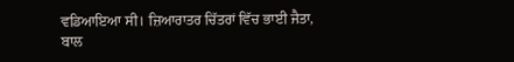ਵਡਿਆਇਆ ਸੀ। ਜ਼ਿਆਰਾਤਰ ਚਿੱਤਰਾਂ ਵਿੱਚ ਭਾਈ ਜੈਤਾ, ਬਾਲ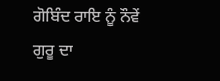ਗੋਬਿੰਦ ਰਾਇ ਨੂੰ ਨੌਵੇਂ ਗੁਰੂ ਦਾ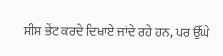ਸੀਸ ਭੇਂਟ ਕਰਦੇ ਦਿਖਾਏ ਜਾਂਦੇ ਰਹੇ ਹਨ, ਪਰ ਉੱਘੇ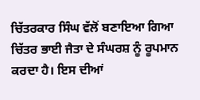ਚਿੱਤਰਕਾਰ ਸਿੰਘ ਵੱਲੋਂ ਬਣਾਇਆ ਗਿਆ ਚਿੱਤਰ ਭਾਈ ਜੈਤਾ ਦੇ ਸੰਘਰਸ਼ ਨੂੰ ਰੂਪਮਾਨ ਕਰਦਾ ਹੈ। ਇਸ ਦੀਆਂ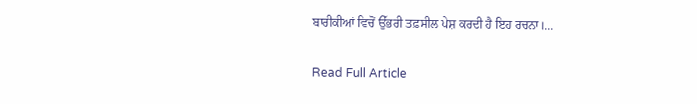ਬਾਰੀਕੀਆਂ ਵਿਚੋਂ ਉੱਭਰੀ ਤਫ਼ਸੀਲ ਪੇਸ਼ ਕਰਦੀ ਹੈ ਇਹ ਰਚਨਾ।...

Read Full Article